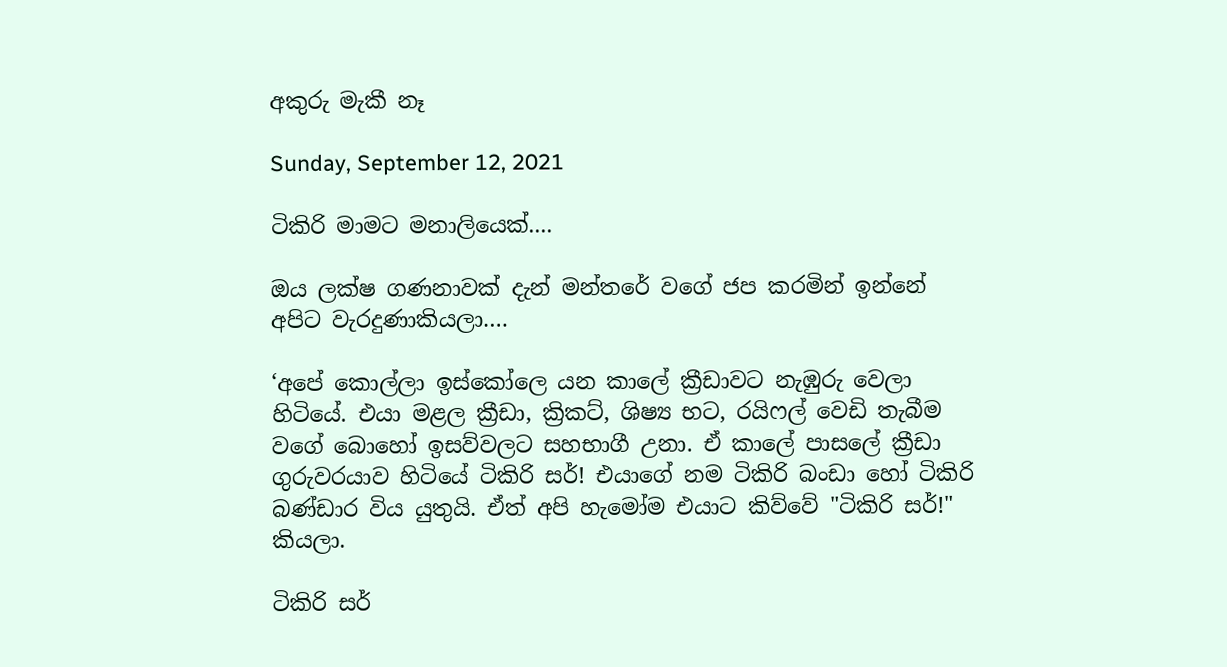අකුරු මැකී නෑ

Sunday, September 12, 2021

ටිකිරි මාමට මනාලියෙක්....

ඔය ලක්ෂ ගණනාවක් දැන් මන්තරේ වගේ ජප කරමින් ඉන්නේ අපිට වැරදුණාකියලා….

‘අපේ කොල්ලා ඉස්කෝලෙ යන කාලේ ක්‍රීඩාවට නැඹුරු වෙලා හිටියේ. එයා මළල ක්‍රීඩා, ක්‍රිකට්, ශිෂ්‍ය භට, රයිෆල් වෙඩි තැබීම වගේ බොහෝ ඉසව්වලට සහභාගී උනා. ඒ කාලේ පාසලේ ක්‍රීඩා ගුරුවරයාව හිටියේ ටිකිරි සර්! එයාගේ නම ටිකිරි බංඩා හෝ ටිකිරි බණ්ඩාර විය යුතුයි. ඒත් අපි හැමෝම එයාට කිව්වේ "ටිකිරි සර්!" කියලා.

ටිකිරි සර්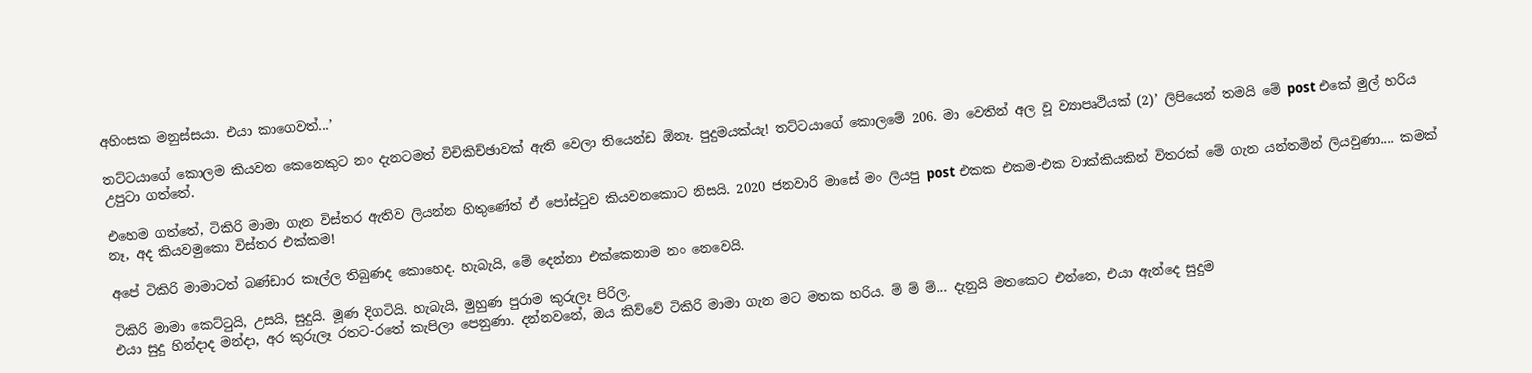අහිංසක මනුස්සයා. එයා කාගෙවත්...’

තට්ටයාගේ කොලම කියවන කෙනෙකුට නං දැනටමත් විචිකිච්ඡාවක් ඇති වෙලා තියෙන්ඩ ඕනෑ. පුදුමයක්යැ! තට්ටයාගේ කොලමේ 206. මා වෙතින් අල වූ ව්‍යාපෘථියක් (2)’ ලිපියෙන් තමයි මේ post එකේ මුල් හරිය උපුටා ගත්තේ.

එහෙම ගත්තේ, ටිකිරි මාමා ගැන විස්තර ඇතිව ලියන්න හිතුණේත් ඒ පෝස්ටුව කියවනකොට නිසයි. 2020 ජනවාරි මාසේ මං ලියපු post එකක එකම-එක වාක්කියකින් විතරක් මේ ගැන යන්තමින් ලියවුණා.... කමක් නෑ, අද කියවමුකො විස්තර එක්කම!

අපේ ටිකිරි මාමාටත් බණ්ඩාර කෑල්ල තිබුණද කොහෙද. හැබැයි, මේ දෙන්නා එක්කෙනාම නං නෙවෙයි.

ටිකිරි මාමා කෙට්ටුයි, උසයි, සුදුයි. මූණ දිගටියි. හැබැයි, මුහුණ පුරාම කුරුලෑ පිරිල.
එයා සුදු හින්දාද මන්දා, අර කුරුලෑ රතට-රතේ කැපිලා පෙනුණා. දන්නවනේ, ඔය කිව්වේ ටිකිරි මාමා ගැන මට මතක හරිය. ම් ම් ම්... දැනුයි මතකෙට එන්නෙ, එයා ඇන්දෙ සුදුම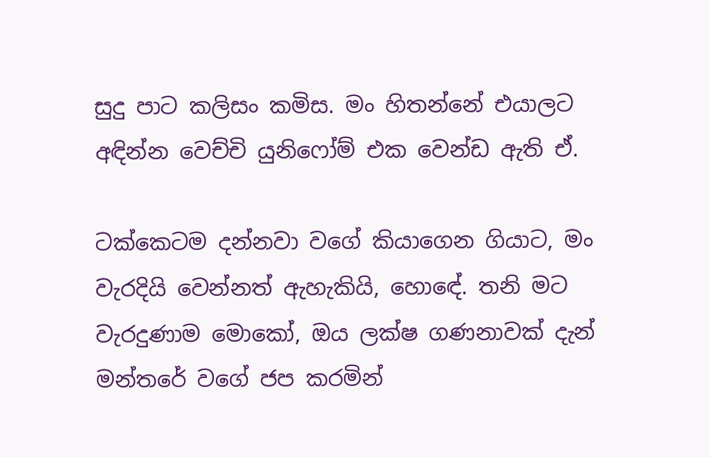සුදු පාට කලිසං කමිස. මං හිතන්නේ එයාලට අඳින්න වෙච්චි යුනිෆෝම් එක වෙන්ඩ ඇති ඒ.

ටක්කෙටම දන්නවා වගේ කියාගෙන ගියාට, මං වැරදියි වෙන්නත් ඇහැකියි, හොඳේ. තනි මට වැරදුණාම මොකෝ, ඔය ලක්ෂ ගණනාවක් දැන් මන්තරේ වගේ ජප කරමින්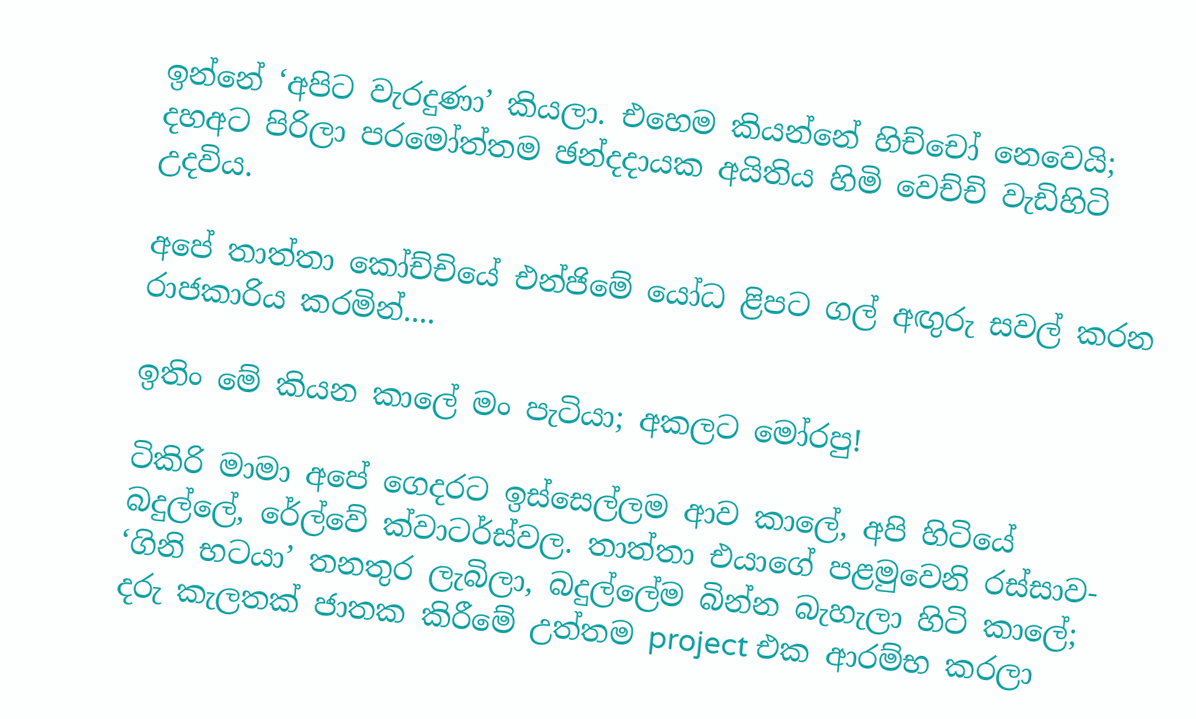ඉන්නේ ‘අපිට වැරදුණා’ කියලා. එහෙම කියන්නේ හිච්චෝ නෙවෙයි; දහඅට පිරිලා පරමෝත්තම ඡන්දදායක අයිතිය හිමි වෙච්චි වැඩිහිටි උදවිය.

අපේ තාත්තා කෝච්චියේ එන්ජිමේ යෝධ ළිපට ගල් අඟුරු සවල් කරන රාජකාරිය කරමින්....

ඉතිං මේ කියන කාලේ මං පැටියා; අකලට මෝරපු!

ටිකිරි මාමා අපේ ගෙදරට ඉස්සෙල්ලම ආව කාලේ, අපි හිටියේ බදුල්ලේ, රේල්වේ ක්වාටර්ස්වල. තාත්තා එයාගේ පළමුවෙනි රස්සාව- ‘ගිනි භටයා’ තනතුර ලැබිලා, බදුල්ලේම බින්න බැහැලා හිටි කාලේ; දරු කැලතක් ජාතක කිරීමේ උත්තම project එක ආරම්භ කරලා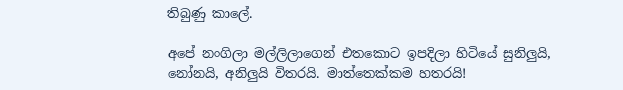තිබුණු කාලේ.

අපේ නංගිලා මල්ලිලාගෙන් එතකොට ඉපදිලා හිටියේ සුනිලුයි, නෝනයි, අනිලුයි විතරයි. මාත්තෙක්කම හතරයි!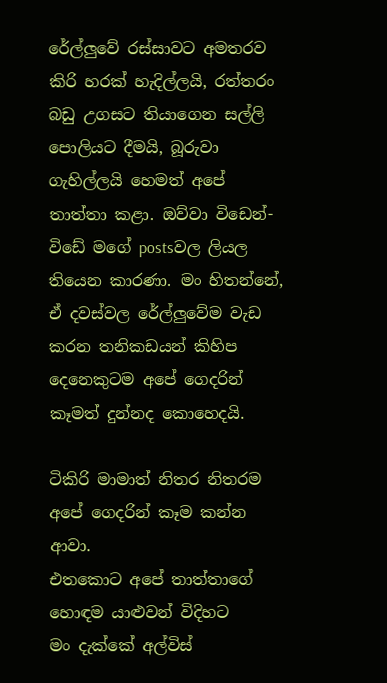රේල්ලුවේ රස්සාවට අමතරව කිරි හරක් හැදිල්ලයි, රත්තරං බඩු උගසට තියාගෙන සල්ලි පොලියට දීමයි, බූරුවා ගැහිල්ලයි හෙමත් අපේ තාත්තා කළා. ඔව්වා විඩෙන්-විඩේ මගේ postsවල ලියල තියෙන කාරණා. මං හිතන්නේ, ඒ දවස්වල රේල්ලුවේම වැඩ කරන තනිකඩයන් කිහිප දෙනෙකුටම අපේ ගෙදරින් කෑමත් දුන්නද කොහෙදයි.

ටිකිරි මාමාත් නිතර නිතරම අපේ ගෙදරින් කෑම කන්න ආවා.
එතකොට අපේ තාත්තාගේ හොඳම යාළුවන් විදිහට
මං දැක්කේ අල්විස්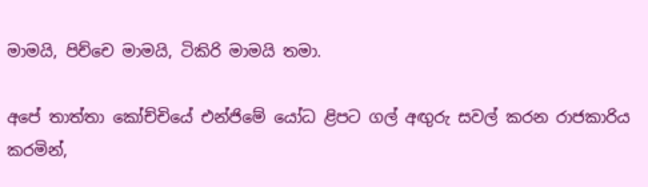මාමයි, පිච්චෙ මාමයි, ටිකිරි මාමයි තමා.

අපේ තාත්තා කෝච්චියේ එන්ජිමේ යෝධ ළිපට ගල් අඟුරු සවල් කරන රාජකාරිය කරමින්,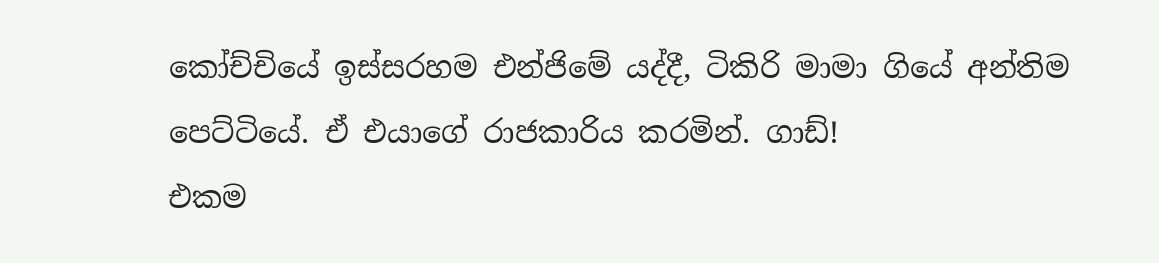කෝච්චියේ ඉස්සරහම එන්ජිමේ යද්දී, ටිකිරි මාමා ගියේ අන්තිම පෙට්ටියේ. ඒ එයාගේ රාජකාරිය කරමින්. ගාඩ්!
එකම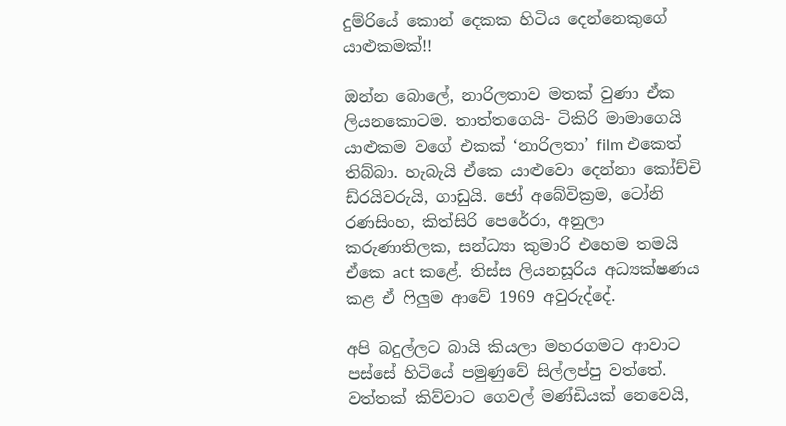දුම්රියේ කොන් දෙකක හිටිය දෙන්නෙකුගේ යාළුකමක්!!

ඔන්න බොලේ, නාරිලතාව මතක් වුණා ඒක ලියනකොටම. තාත්තගෙයි- ටිකිරි මාමාගෙයි යාළුකම වගේ එකක් ‘නාරිලතා’ film එකෙත් තිබ්බා. හැබැයි ඒකෙ යාළුවො දෙන්නා කෝච්චි ඩ්රයිවරුයි, ගාඩුයි. ජෝ අබේවික්‍රම, ටෝනි රණසිංහ, කිත්සිරි පෙරේරා, අනුලා කරුණාතිලක, සන්ධ්‍යා කුමාරි එහෙම තමයි ඒකෙ act කළේ. තිස්ස ලියනසූරිය අධ්‍යක්ෂණය කළ ඒ ෆිලුම ආවේ 1969 අවුරුද්දේ.

අපි බදුල්ලට බායි කියලා මහරගමට ආවාට පස්සේ හිටියේ පමුණුවේ සිල්ලප්පු වත්තේ. වත්තක් කිව්වාට ගෙවල් මණ්ඩියක් නෙවෙයි,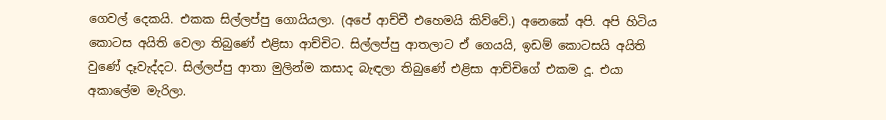ගෙවල් දෙකයි. එකක සිල්ලප්පු ගොයියලා. (අපේ ආච්චී එහෙමයි කිව්වේ.) අනෙකේ අපි. අපි හිටිය කොටස අයිති වෙලා තිබුණේ එළිසා ආච්චිට. සිල්ලප්පු ආතලාට ඒ ගෙයයි, ඉඩම් කොටසයි අයිති වුණේ දෑවැද්දට. සිල්ලප්පු ආතා මුලින්ම කසාද බැඳලා තිබුණේ එළිසා ආච්චිගේ එකම දූ. එයා අකාලේම මැරිලා.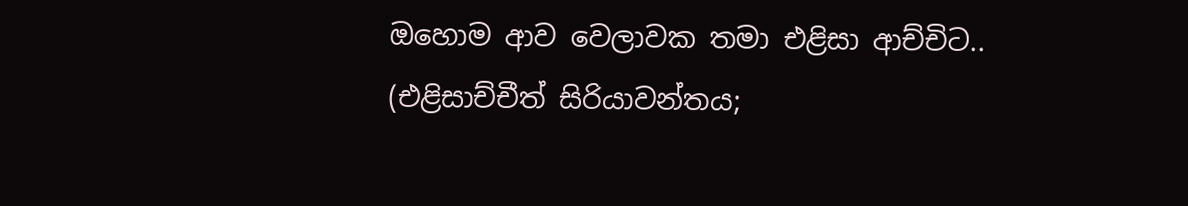ඔහොම ආව වෙලාවක තමා එළිසා ආච්චිට.. (එළිසාච්චීත් සිරියාවන්තය;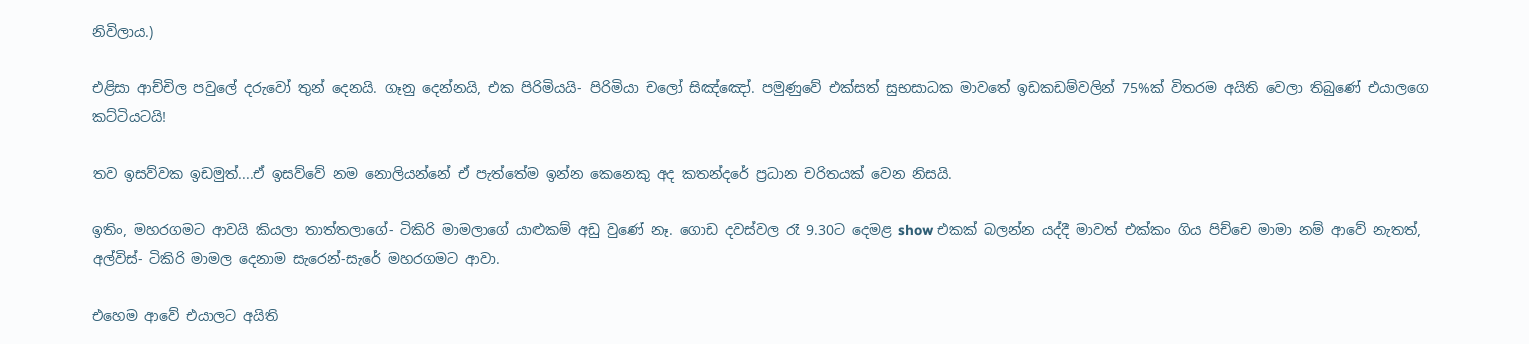නිවිලාය.)

එළිසා ආච්චිල පවුලේ දරුවෝ තුන් දෙනයි. ගෑනු දෙන්නයි, එක පිරිමියයි- පිරිමියා චලෝ සිඤ්ඤෝ. පමුණුවේ එක්සත් සුභසාධක මාවතේ ඉඩකඩම්වලින් 75%ක් විතරම අයිති වෙලා තිබුණේ එයාලගෙ කට්ටියටයි!

තව ඉසව්වක ඉඩමුත්....ඒ ඉසව්වේ නම නොලියන්නේ ඒ පැත්තේම ඉන්න කෙනෙකු අද කතන්දරේ ප්‍රධාන චරිතයක් වෙන නිසයි.

ඉතිං, මහරගමට ආවයි කියලා තාත්තලාගේ- ටිකිරි මාමලාගේ යාළුකම් අඩු වුණේ නෑ. ගොඩ දවස්වල රෑ 9.30ට දෙමළ show එකක් බලන්න යද්දී මාවත් එක්කං ගිය පිච්චෙ මාමා නම් ආවේ නැතත්, අල්විස්- ටිකිරි මාමල දෙනාම සැරෙන්-සැරේ මහරගමට ආවා.

එහෙම ආවේ එයාලට අයිති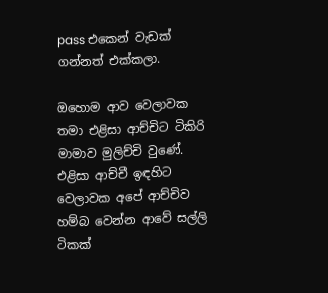pass එකෙන් වැඩක් ගන්නත් එක්කලා.

ඔහොම ආව වෙලාවක තමා එළිසා ආච්චිට ටිකිරි මාමාව මුලිච්චි වුණේ. එළිසා ආච්චී ඉඳහිට වෙලාවක අපේ ආච්චිව හම්බ වෙන්න ආවේ සල්ලි ටිකක්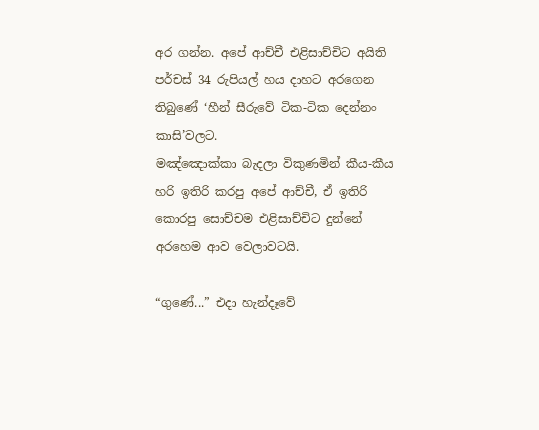අර ගන්න. අපේ ආච්චී එළිසාච්චිට අයිති පර්චස් 34 රුපියල් හය දාහට අරගෙන තිබුණේ ‘හීන් සීරුවේ ටික-ටික දෙන්නං කාසි’වලට.
මඤ්ඤොක්කා බැදලා විකුණමින් කීය-කීය හරි ඉතිරි කරපු අපේ ආච්චී, ඒ ඉතිරි කොරපු සොච්චම එළිසාච්චිට දුන්නේ අරහෙම ආව වෙලාවටයි.

“ගුණේ...” එදා හැන්දෑවේ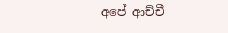අපේ ආච්චී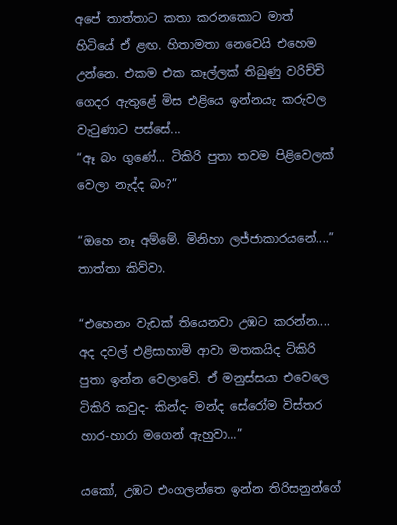අපේ තාත්තාට කතා කරනකොට මාත් හිටියේ ඒ ළඟ. හිතාමතා නෙවෙයි එහෙම උන්නෙ. එකම එක කෑල්ලක් තිබුණු වරිච්චි ගෙදර ඇතුළේ මිස එළියෙ ඉන්නයැ කරුවල වැටුණාට පස්සේ...
“ඈ බං ගුණේ... ටිකිරි පුතා තවම පිළිවෙලක් වෙලා නැද්ද බං?”

“ඔහෙ නෑ අම්මේ. මිනිහා ලජ්ජාකාරයනේ....” තාත්තා කිව්වා.

“එහෙනං වැඩක් තියෙනවා උඹට කරන්න....
අද දවල් එළිසාහාමි ආවා මතකයිද ටිකිරි පුතා ඉන්න වෙලාවේ. ඒ මනුස්සයා එවෙලෙ ටිකිරි කවුද- කින්ද- මන්ද සේරෝම විස්තර හාර-හාරා මගෙන් ඇහුවා...”

යකෝ, උඹට එංගලන්තෙ ඉන්න තිරිසනුන්ගේ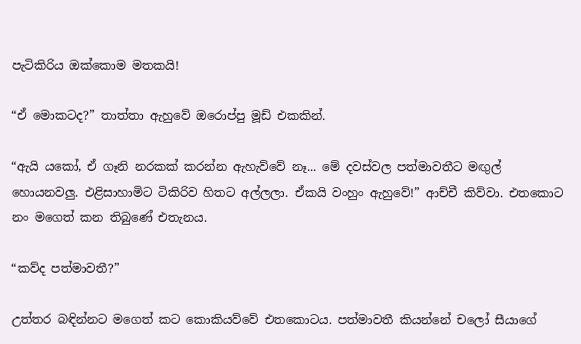පැටිකිරිය ඔක්කොම මතකයි!

“ඒ මොකටද?” තාත්තා ඇහුවේ ඔරොප්පු මූඩ් එකකින්.

“ඇයි යකෝ, ඒ ගෑනි නරකක් කරන්න ඇහැව්වේ නෑ... මේ දවස්වල පත්මාවතීට මඟුල් හොයනවලු. එළිසාහාමිට ටිකිරිව හිතට අල්ලලා. ඒකයි වංහුං ඇහුවේ!” ආච්චී කිව්වා. එතකොට නං මගෙත් කන තිබුණේ එතැනය.

“කව්ද පත්මාවතී?”

උත්තර බඳින්නට මගෙත් කට කොකියව්වේ එතකොටය. පත්මාවතී කියන්නේ චලෝ සීයාගේ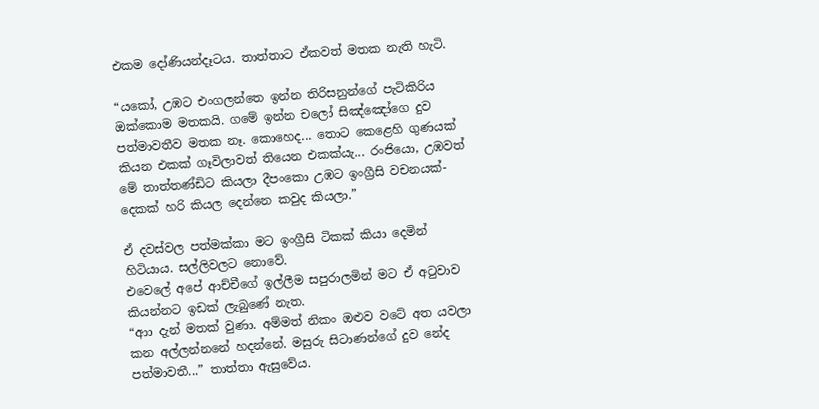එකම දෝණියන්දෑටය. තාත්තාට ඒකවත් මතක නැති හැටි.

“යකෝ, උඹට එංගලන්තෙ ඉන්න තිරිසනුන්ගේ පැටිකිරිය ඔක්කොම මතකයි. ගමේ ඉන්න චලෝ සිඤ්ඤෝගෙ දුව පත්මාවතීව මතක නෑ. කොහෙද... තොට කෙළෙහි ගුණයක් කියන එකක් ගෑවිලාවත් තියෙන එකක්යැ... රංජියො, උඹවත් මේ තාත්තණ්ඩිට කියලා දීපංකො උඹට ඉංග්‍රීසි වචනයක්- දෙකක් හරි කියල දෙන්නෙ කවුද කියලා.”

ඒ දවස්වල පත්මක්කා මට ඉංග්‍රීසි ටිකක් කියා දෙමින් හිටියාය. සල්ලිවලට නොවේ.
එවෙලේ අපේ ආච්චීගේ ඉල්ලීම සපුරාලමින් මට ඒ අටුවාව කියන්නට ඉඩක් ලැබුණේ නැත.
“ආා දැන් මතක් වුණා. අම්මත් නිකං ඔළුව වටේ අත යවලා කන අල්ලන්නනේ හදන්නේ. මසුරු සිටාණන්ගේ දුව නේද පත්මාවතී...” තාත්තා ඇසුවේය.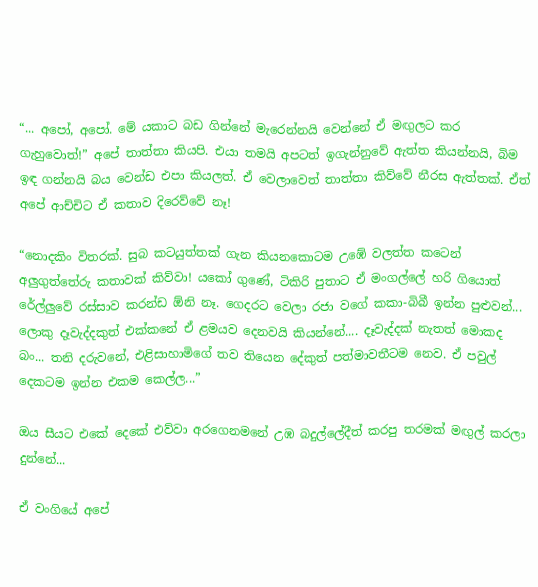“... අපෝ, අපෝ. මේ යකාට බඩ ගින්නේ මැරෙන්නයි වෙන්නේ ඒ මඟුලට කර ගැහුවොත්!” අපේ තාත්තා කියපි. එයා තමයි අපටත් ඉගැන්නුවේ ඇත්ත කියන්නයි, බිම ඉඳ ගන්නයි බය වෙන්ඩ එපා කියලත්. ඒ වෙලාවෙත් තාත්තා කිව්වේ නීරස ඇත්තක්. ඒත් අපේ ආච්චිට ඒ කතාව දිරෙව්වේ නෑ!

“නොදකිං විතරක්. සුබ කටයුත්තක් ගැන කියනකොටම උඹේ වලත්ත කටෙන් අලුගුත්තේරු කතාවක් කිව්වා! යකෝ ගුණේ, ටිකිරි පුතාට ඒ මංගල්ලේ හරි ගියොත් රේල්ලුවේ රස්සාව කරන්ඩ ඕනි නෑ. ගෙදරට වෙලා රජා වගේ කකා-බිබී ඉන්න පුළුවන්...
ලොකු දෑවැද්දකුත් එක්කනේ ඒ ළමයව දෙනවයි කියන්නේ.... දෑවැද්දක් නැතත් මොකද බං... තනි දරුවනේ, එළිසාහාමිගේ තව තියෙන දේකුත් පත්මාවතීටම නෙව. ඒ පවුල් දෙකටම ඉන්න එකම කෙල්ල...”

ඔය සීයට එකේ දෙකේ එව්වා අරගෙනමනේ උඹ බදුල්ලේදීත් කරපු තරමක් මඟුල් කරලා දුන්නේ...

ඒ වංගියේ අපේ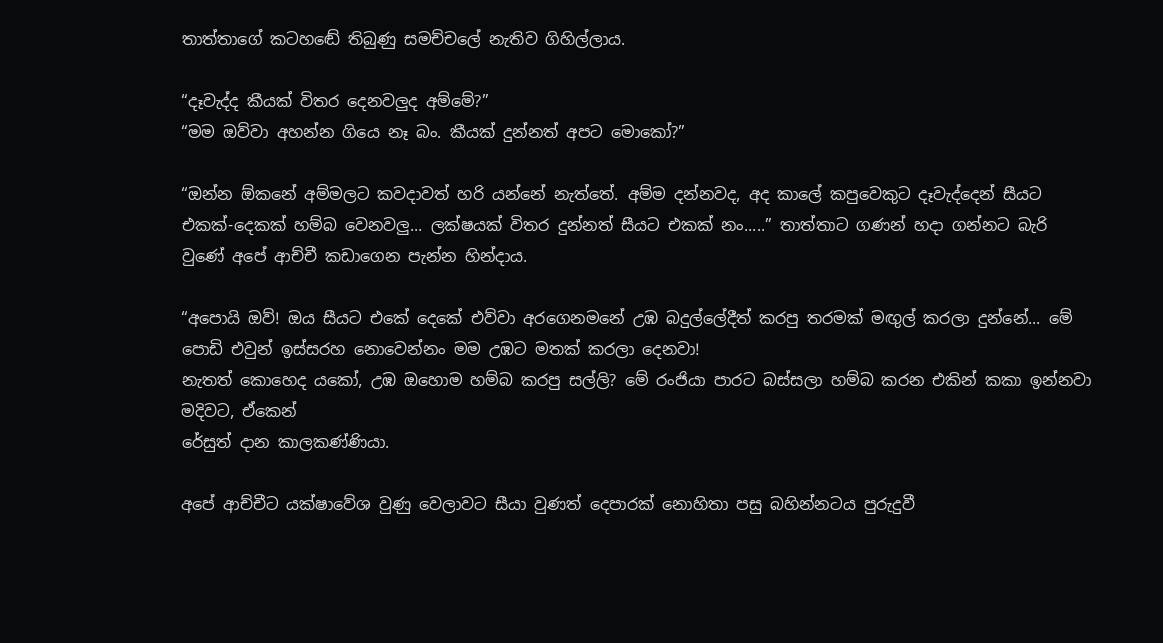තාත්තාගේ කටහඬේ තිබුණු සමච්චලේ නැතිව ගිහිල්ලාය.

“දෑවැද්ද කීයක් විතර දෙනවලුද අම්මේ?”
“මම ඔව්වා අහන්න ගියෙ නෑ බං. කීයක් දුන්නත් අපට මොකෝ?”

“ඔන්න ඕකනේ අම්මලට කවදාවත් හරි යන්නේ නැත්තේ. අම්ම දන්නවද, අද කාලේ කපුවෙකුට දෑවැද්දෙන් සීයට එකක්-දෙකක් හම්බ වෙනවලු... ලක්ෂයක් විතර දුන්නත් සීයට එකක් නං.....” තාත්තාට ගණන් හදා ගන්නට බැරි වුණේ අපේ ආච්චී කඩාගෙන පැන්න හින්දාය.

“අපොයි ඔව්! ඔය සීයට එකේ දෙකේ එව්වා අරගෙනමනේ උඹ බදුල්ලේදීත් කරපු තරමක් මඟුල් කරලා දුන්නේ... මේ පොඩි එවුන් ඉස්සරහ නොවෙන්නං මම උඹට මතක් කරලා දෙනවා!
නැතත් කොහෙද යකෝ, උඹ ඔහොම හම්බ කරපු සල්ලි? මේ රංජියා පාරට බස්සලා හම්බ කරන එකින් කකා ඉන්නවා මදිවට, ඒකෙන්
රේසුත් දාන කාලකණ්ණියා.

අපේ ආච්චීට යක්ෂාවේශ වුණු වෙලාවට සීයා වුණත් දෙපාරක් නොහිතා පසු බහින්නටය පුරුදුවී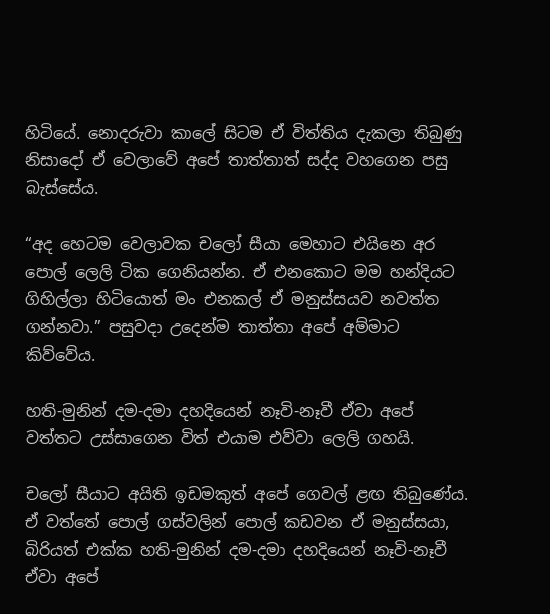හිටියේ. නොදරුවා කාලේ සිටම ඒ විත්තිය දැකලා තිබුණු නිසාදෝ ඒ වෙලාවේ අපේ තාත්තාත් සද්ද වහගෙන පසු බැස්සේය.

“අද හෙටම වෙලාවක චලෝ සීයා මෙහාට එයිනෙ අර පොල් ලෙලි ටික ගෙනියන්න. ඒ එනකොට මම හන්දියට ගිහිල්ලා හිටියොත් මං එනකල් ඒ මනුස්සයව නවත්ත ගන්නවා.” පසුවදා උදෙන්ම තාත්තා අපේ අම්මාට කිව්වේය.

හති-මුනින් දම-දමා දහදියෙන් නෑවි-නෑවී ඒවා අපේ වත්තට උස්සාගෙන විත් එයාම එව්වා ලෙලි ගහයි.

චලෝ සීයාට අයිති ඉඩමකුත් අපේ ගෙවල් ළඟ තිබුණේය. ඒ වත්තේ පොල් ගස්වලින් පොල් කඩවන ඒ මනුස්සයා, බිරියත් එක්ක හති-මුනින් දම-දමා දහදියෙන් නෑවි-නෑවී ඒවා අපේ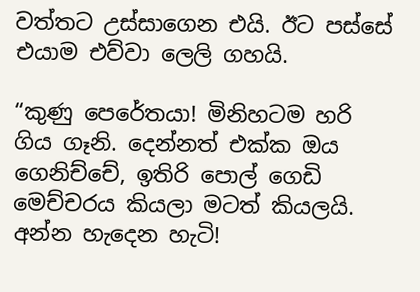වත්තට උස්සාගෙන එයි. ඊට පස්සේ එයාම එව්වා ලෙලි ගහයි.

“කුණු පෙරේතයා! මිනිහටම හරි ගිය ගෑනි. දෙන්නත් එක්ක ඔය ගෙනිච්චේ, ඉතිරි පොල් ගෙඩි මෙච්චරය කියලා මටත් කියලයි. අන්න හැදෙන හැටි!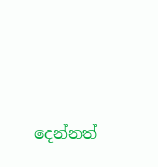දෙන්නත්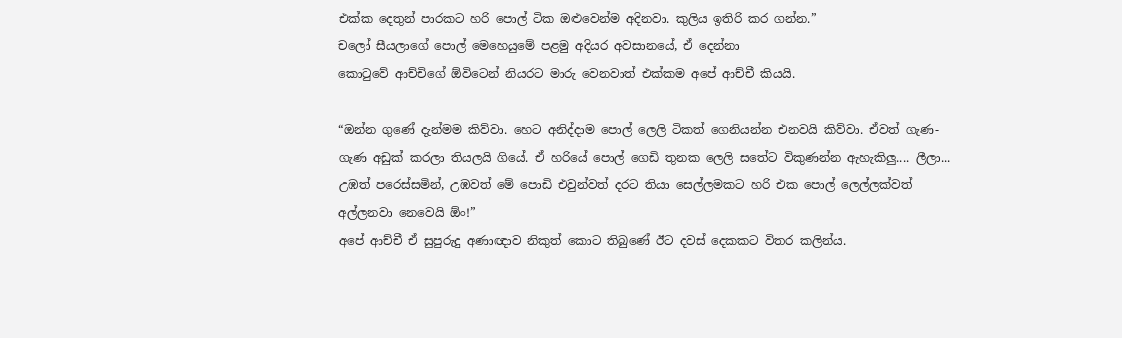එක්ක දෙතුන් පාරකට හරි පොල් ටික ඔළුවෙන්ම අදිනවා. කුලිය ඉතිරි කර ගන්න.”
චලෝ සීයලාගේ පොල් මෙහෙයුමේ පළමු අදියර අවසානයේ, ඒ දෙන්නා
කොටුවේ ආච්චිගේ ඕවිටෙන් නියරට මාරු වෙනවාත් එක්කම අපේ ආච්චී කියයි.

“ඔන්න ගුණේ දැන්මම කිව්වා. හෙට අනිද්දාම පොල් ලෙලි ටිකත් ගෙනියන්න එනවයි කිව්වා. ඒවත් ගැණ-ගැණ අඩුක් කරලා තියලයි ගියේ. ඒ හරියේ පොල් ගෙඩි තුනක ලෙලි සතේට විකුණන්න ඇහැකිලු.... ලීලා... උඹත් පරෙස්සමින්, උඹවත් මේ පොඩි එවුන්වත් දරට තියා සෙල්ලමකට හරි එක පොල් ලෙල්ලක්වත් අල්ලනවා නෙවෙයි ඕං!”
අපේ ආච්චී ඒ සුපුරුදු අණාඥාව නිකුත් කොට තිබුණේ ඊට දවස් දෙකකට විතර කලින්ය.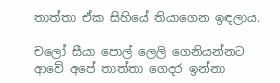තාත්තා ඒක සිහියේ තියාගෙන ඉඳලාය.

චලෝ සීයා පොල් ලෙලි ගෙනියන්නට ආවේ අපේ තාත්තා ගෙදර ඉන්නා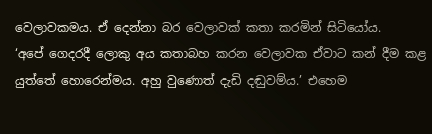වෙලාවකමය. ඒ දෙන්නා බර වෙලාවක් කතා කරමින් සිටියෝය.
‘අපේ ගෙදරදී ලොකු අය කතාබහ කරන වෙලාවක ඒවාට කන් දීම කළ යුත්තේ හොරෙන්මය. අහු වුණොත් දැඩි දඬුවම්ය.’ එහෙම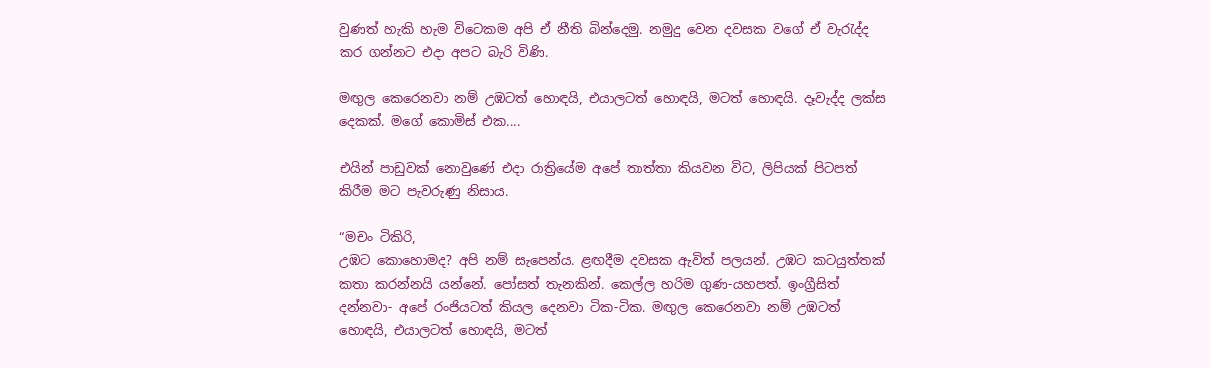වුණත් හැකි හැම විටෙකම අපි ඒ නීති බින්දෙමු. නමුදු වෙන දවසක වගේ ඒ වැරැද්ද කර ගන්නට එදා අපට බැරි විණි.

මඟුල කෙරෙනවා නම් උඹටත් හොඳයි, එයාලටත් හොඳයි, මටත් හොඳයි. දෑවැද්ද ලක්ස දෙකක්. මගේ කොමිස් එක....

එයින් පාඩුවක් නොවුණේ එදා රාත්‍රියේම අපේ තාත්තා කියවන විට, ලිපියක් පිටපත් කිරීම මට පැවරුණු නිසාය.

“මචං ටිකිරි,
උඹට කොහොමද? අපි නම් සැපෙන්ය. ළඟදීම දවසක ඇවිත් පලයන්. උඹට කටයුත්තක් කතා කරන්නයි යන්නේ. පෝසත් තැනකින්. කෙල්ල හරිම ගුණ-යහපත්. ඉංග්‍රීසිත් දන්නවා- අපේ රංජියටත් කියල දෙනවා ටික-ටික. මඟුල කෙරෙනවා නම් උඹටත් හොඳයි, එයාලටත් හොඳයි, මටත්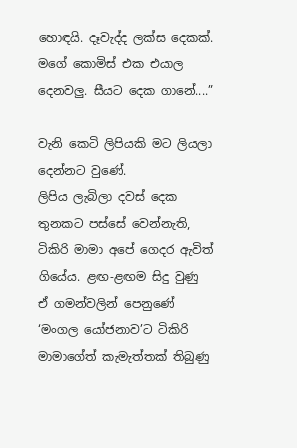හොඳයි. දෑවැද්ද ලක්ස දෙකක්. මගේ කොමිස් එක එයාල දෙනවලු. සීයට දෙක ගානේ....”

වැනි කෙටි ලිපියකි මට ලියලා දෙන්නට වුණේ.
ලිපිය ලැබිලා දවස් දෙක තුනකට පස්සේ වෙන්නැති, ටිකිරි මාමා අපේ ගෙදර ඇවිත් ගියේය. ළඟ-ළඟම සිදු වුණු ඒ ගමන්වලින් පෙනුණේ ‘මංගල යෝජනාව’ට ටිකිරි මාමාගේත් කැමැත්තක් තිබුණු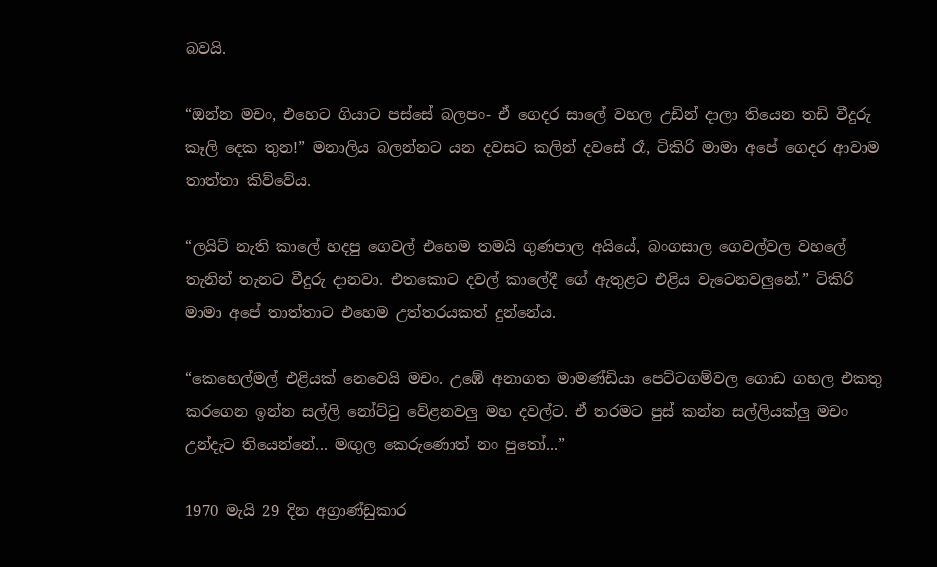බවයි.

“ඔන්න මචං, එහෙට ගියාට පස්සේ බලපං- ඒ ගෙදර සාලේ වහල උඩින් දාලා තියෙන තඩි වීදුරු කෑලි දෙක තුන!” මනාලිය බලන්නට යන දවසට කලින් දවසේ රෑ, ටිකිරි මාමා අපේ ගෙදර ආවාම තාත්තා කිව්වේය.

“ලයිට් නැති කාලේ හදපු ගෙවල් එහෙම තමයි ගුණපාල අයියේ, බංගසාල ගෙවල්වල වහලේ තැනින් තැනට වීදුරු දානවා. එතකොට දවල් කාලේදී ගේ ඇතුළට එළිය වැටෙනවලුනේ.” ටිකිරි මාමා අපේ තාත්තාට එහෙම උත්තරයකත් දුන්නේය.

“කෙහෙල්මල් එළියක් නෙවෙයි මචං. උඹේ අනාගත මාමණ්ඩියා පෙට්ටගම්වල ගොඩ ගහල එකතු කරගෙන ඉන්න සල්ලි නෝට්ටු වේළනවලු මහ දවල්ට. ඒ තරමට පුස් කන්න සල්ලියක්ලු මචං උන්දැට තියෙන්නේ... මඟුල කෙරුණොත් නං පුතෝ...”

1970 මැයි 29 දින අග්‍රාණ්ඩුකාර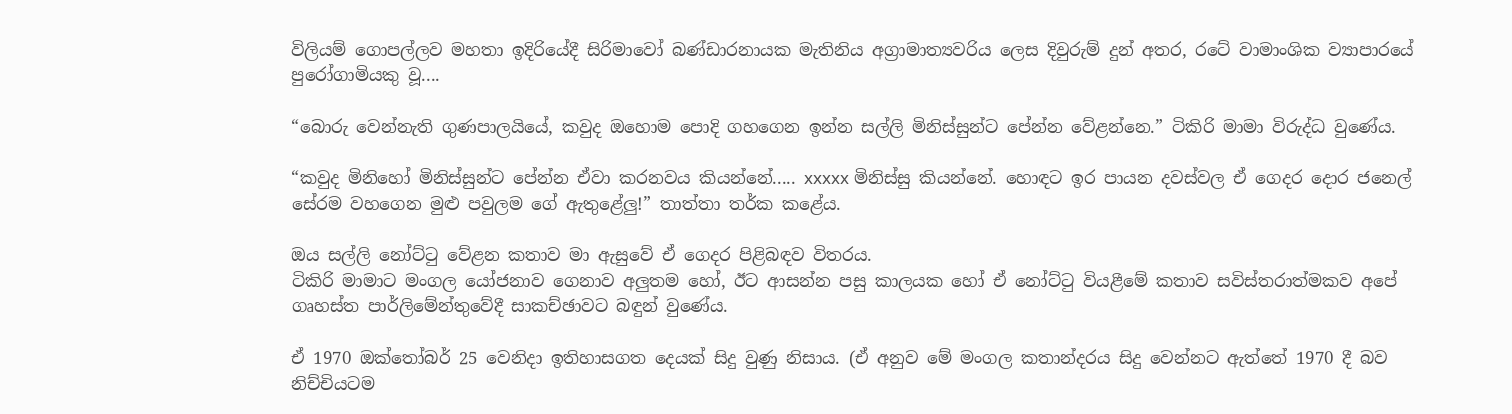විලියම් ගොපල්ලව මහතා ඉදිරියේදී සිරිමාවෝ බණ්ඩාරනායක මැතිනිය අග්‍රාමාත්‍යවරිය ලෙස දිවුරුම් දුන් අතර, රටේ වාමාංශික ව්‍යාපාරයේ පුරෝගාමියකු වූ....

“බොරු වෙන්නැති ගුණපාලයියේ, කවුද ඔහොම පොදි ගහගෙන ඉන්න සල්ලි මිනිස්සුන්ට පේන්න වේළන්නෙ.” ටිකිරි මාමා විරුද්ධ වුණේය.

“කවුද මිනිහෝ මිනිස්සුන්ට පේන්න ඒවා කරනවය කියන්නේ..... xxxxx මිනිස්සු කියන්නේ. හොඳට ඉර පායන දවස්වල ඒ ගෙදර දොර ජනෙල් සේරම වහගෙන මුළු පවුලම ගේ ඇතුළේලු!” තාත්තා තර්ක කළේය.

ඔය සල්ලි නෝට්ටු වේළන කතාව මා ඇසුවේ ඒ ගෙදර පිළිබඳව විතරය.
ටිකිරි මාමාට මංගල යෝජනාව ගෙනාව අලුතම හෝ, ඊට ආසන්න පසු කාලයක හෝ ඒ නෝට්ටු වියළීමේ කතාව සවිස්තරාත්මකව අපේ ගෘහස්ත පාර්ලිමේන්තුවේදී සාකච්ඡාවට බඳුන් වුණේය.

ඒ 1970 ඔක්තෝබර් 25 වෙනිදා ඉතිහාසගත දෙයක් සිදු වුණු නිසාය. (ඒ අනුව මේ මංගල කතාන්දරය සිදු වෙන්නට ඇත්තේ 1970 දී බව නිච්චියටම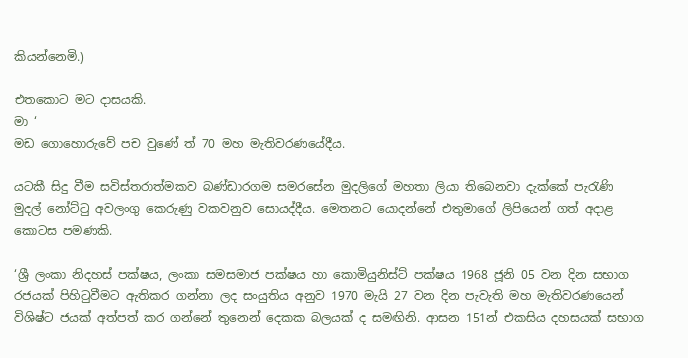කියන්නෙමි.)

එතකොට මට දාසයකි.
මා ‘
මඩ ගොහොරුවේ පච වුණේ ත් 70 මහ මැතිවරණයේදීය.

යටකී සිදු වීම සවිස්තරාත්මකව බණ්ඩාරගම සමරසේන මුදලිගේ මහතා ලියා තිබෙනවා දැක්කේ පැරැණි මුදල් නෝට්ටු අවලංගු කෙරුණු වකවනුව සොයද්දීය. මෙතනට යොදන්නේ එතුමාගේ ලිපියෙන් ගත් අදාළ කොටස පමණකි.

‘ශ්‍රී ලංකා නිදහස් පක්ෂය, ලංකා සමසමාජ පක්ෂය හා කොමියුනිස්ට් පක්ෂය 1968 ජූනි 05 වන දින සභාග රජයක් පිහිටුවීමට ඇතිකර ගන්නා ලද සංයුතිය අනුව 1970 මැයි 27 වන දින පැවැති මහ මැතිවරණයෙන් විශිෂ්ට ජයක් අත්පත් කර ගන්නේ තුනෙන් දෙකක බලයක් ද සමඟිනි. ආසන 151න් එකසිය දහසයක් සභාග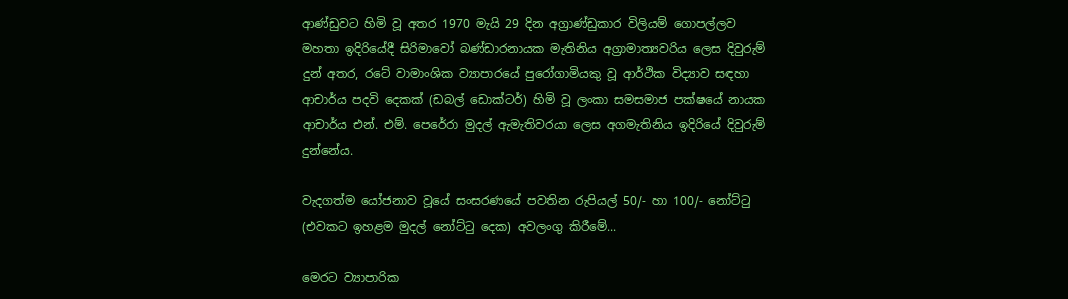ආණ්ඩුවට හිමි වූ අතර 1970 මැයි 29 දින අග්‍රාණ්ඩුකාර විලියම් ගොපල්ලව මහතා ඉදිරියේදී සිරිමාවෝ බණ්ඩාරනායක මැතිනිය අග්‍රාමාත්‍යවරිය ලෙස දිවුරුම් දුන් අතර, රටේ වාමාංශික ව්‍යාපාරයේ පුරෝගාමියකු වූ ආර්ථික විද්‍යාව සඳහා ආචාර්ය පදවි දෙකක් (ඩබල් ඩොක්ටර්) හිමි වූ ලංකා සමසමාජ පක්ෂයේ නායක ආචාර්ය එන්. එම්. පෙරේරා මුදල් ඇමැතිවරයා ලෙස අගමැතිනිය ඉදිරියේ දිවුරුම් දුන්නේය.

වැදගත්ම යෝජනාව වූයේ සංසරණයේ පවතින රුපියල් 50/- හා 100/- නෝට්ටු (එවකට ඉහළම මුදල් නෝට්ටු දෙක) අවලංගු කිරීමේ...

මෙරට ව්‍යාපාරික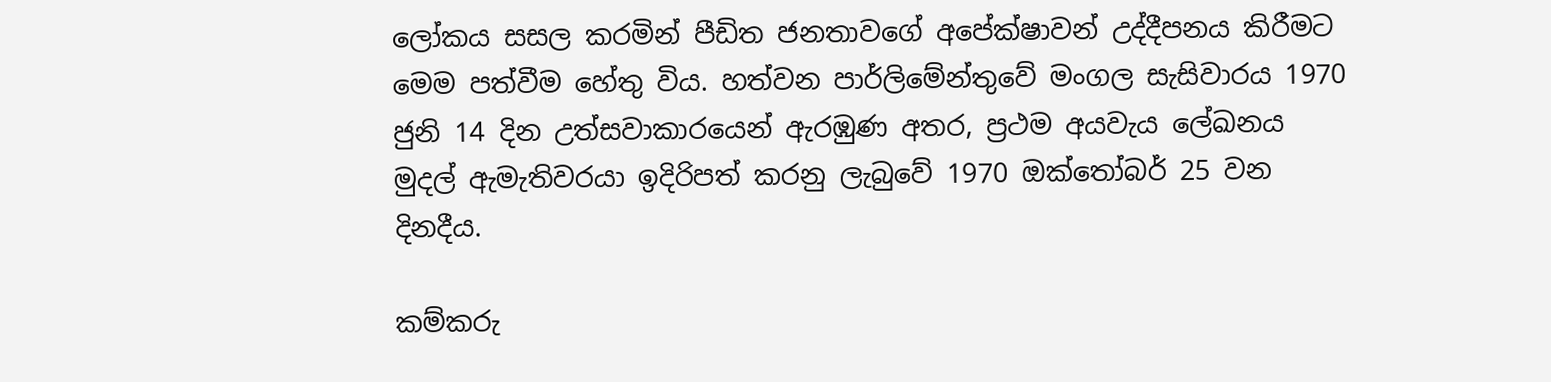ලෝකය සසල කරමින් පීඩිත ජනතාවගේ අපේක්ෂාවන් උද්දීපනය කිරීමට මෙම පත්වීම හේතු විය. හත්වන පාර්ලිමේන්තුවේ මංගල සැසිවාරය 1970 ජුනි 14 දින උත්සවාකාරයෙන් ඇරඹුණ අතර, ප්‍රථම අයවැය ලේඛනය මුදල් ඇමැතිවරයා ඉදිරිපත් කරනු ලැබුවේ 1970 ඔක්තෝබර් 25 වන දිනදීය.

කම්කරු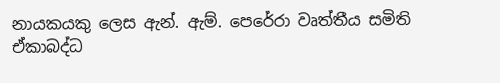නායකයකු ලෙස ඇන්. ඇම්. පෙරේරා වෘත්තීය සමිති ඒකාබද්ධ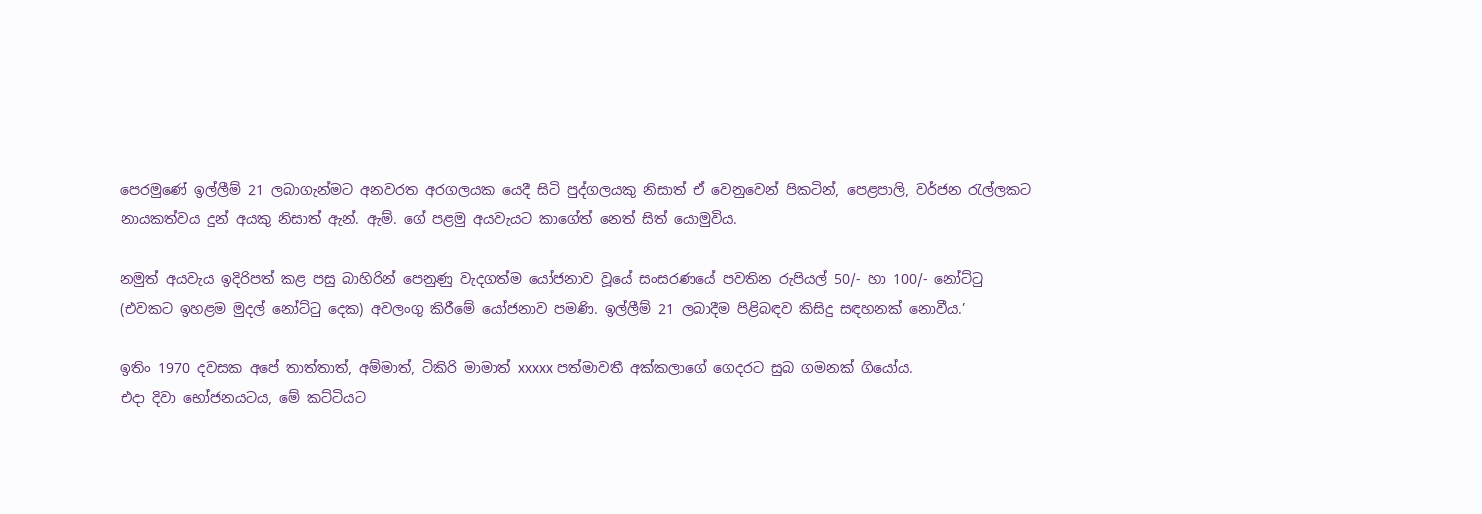පෙරමුණේ ඉල්ලීම් 21 ලබාගැන්මට අනවරත අරගලයක යෙදී සිටි පුද්ගලයකු නිසාත් ඒ වෙනුවෙන් පිකටින්, පෙළපාලි, වර්ජන රැල්ලකට නායකත්වය දුන් අයකු නිසාත් ඇන්. ඇම්. ගේ පළමු අයවැයට කාගේත් නෙත් සිත් යොමුවිය.

නමුත් අයවැය ඉදිරිපත් කළ පසු බාහිරින් පෙනුණු වැදගත්ම යෝජනාව වූයේ සංසරණයේ පවතින රුපියල් 50/- හා 100/- නෝට්ටු (එවකට ඉහළම මුදල් නෝට්ටු දෙක) අවලංගු කිරීමේ යෝජනාව පමණි. ඉල්ලීම් 21 ලබාදීම පිළිබඳව කිසිදු සඳහනක් නොවීය.’

ඉතිං 1970 දවසක අපේ තාත්තාත්, අම්මාත්, ටිකිරි මාමාත් xxxxx පත්මාවතී අක්කලාගේ ගෙදරට සුබ ගමනක් ගියෝය.
එදා දිවා භෝජනයටය, මේ කට්ටියට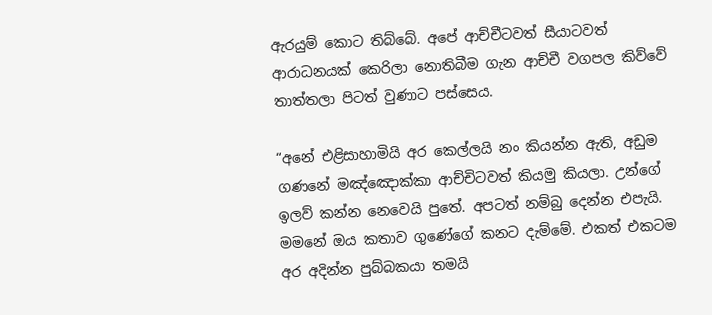ඇරයුම් කොට තිබ්බේ. අපේ ආච්චීටවත් සීයාටවත් ආරාධනයක් කෙරිලා නොතිබීම ගැන ආච්චී වගපල කිව්වේ තාත්තලා පිටත් වුණාට පස්සෙය.

“අනේ එළිසාහාමියි අර කෙල්ලයි නං කියන්න ඇති, අඩුම ගණනේ මඤ්ඤොක්කා ආච්චිටවත් කියමු කියලා. උන්ගේ ඉලව් කන්න නෙවෙයි පුතේ. අපටත් නම්බු දෙන්න එපැයි.
මමනේ ඔය කතාව ගුණේගේ කනට දැම්මේ. එකත් එකටම අර අදින්න පුබ්බකයා තමයි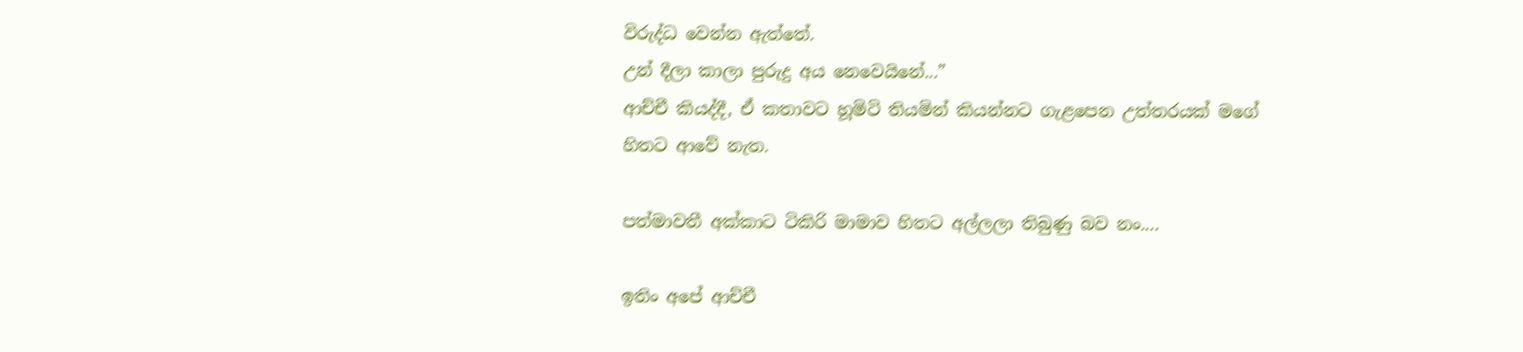විරුද්ධ වෙන්න ඇත්තේ.
උන් දීලා කාලා පුරුදු අය නෙවෙයිනේ...”
ආච්චී කියද්දී, ඒ කතාවට හූමිටි තියමින් කියන්නට ගැළපෙන උත්තරයක් මගේ හිතට ආවේ නැත.

පත්මාවතී අක්කාට ටිකිරි මාමාව හිතට අල්ලලා තිබුණු බව නං....

ඉතිං අපේ ආච්චී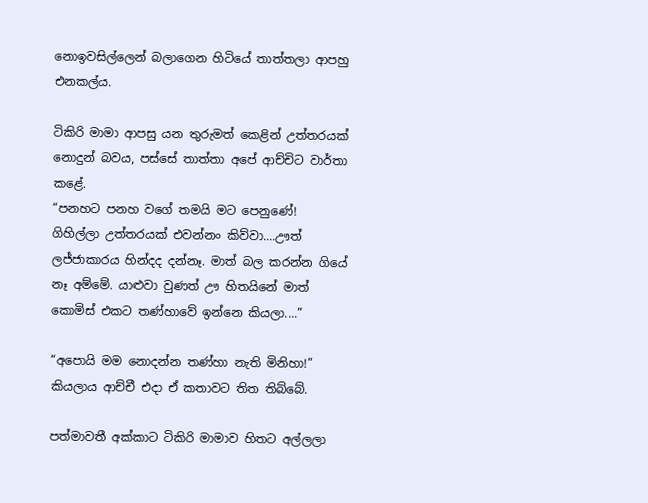නොඉවසිල්ලෙන් බලාගෙන හිටියේ තාත්තලා ආපහු එනකල්ය.

ටිකිරි මාමා ආපසු යන තුරුමත් කෙළින් උත්තරයක් නොදුන් බවය, පස්සේ තාත්තා අපේ ආච්චිට වාර්තා කළේ.
“පනහට පනහ වගේ තමයි මට පෙනුණේ! ගිහිල්ලා උත්තරයක් එවන්නං කිව්වා....ඌත් ලජ්ජාකාරය හින්දද දන්නෑ. මාත් බල කරන්න ගියේ නෑ අම්මේ. යාළුවා වුණත් ඌ හිතයිනේ මාත් කොමිස් එකට තණ්හාවේ ඉන්නෙ කියලා....”

“අපොයි මම නොදන්න තණ්හා නැති මිනිහා!” කියලාය ආච්චී එදා ඒ කතාවට තිත තිබ්බේ.

පත්මාවතී අක්කාට ටිකිරි මාමාව හිතට අල්ලලා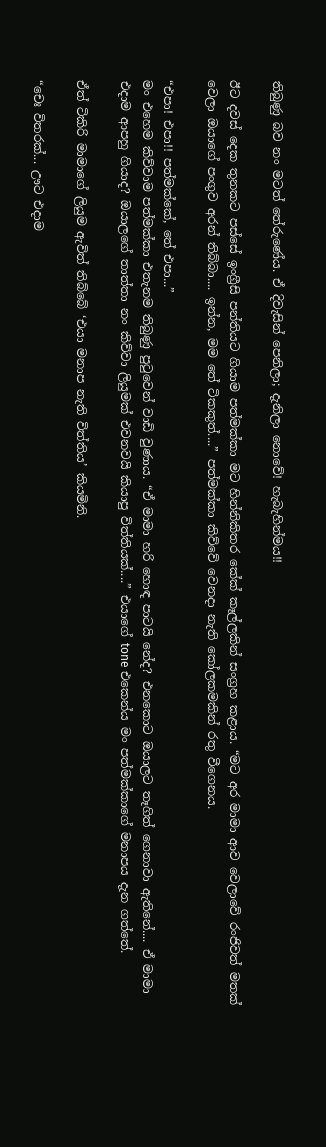තිබුණු බව නං මටත් තේරුණේය. ඒ දිවැසින් පෙනිලා; දැනිලා නොවේ! හැබැහින්මය!!

ඊට දවස් දෙක තුනකට පස්සේ ඉංග්‍රීසි පන්තියට ගියාම පත්මක්කා මට හින්නිකිතර කේක් කෑල්ලකින් සංග්‍රහ කළාය. “මට අර මාමා ආව වෙලාවේ රංජිවත් මතක් වෙලා ඔයාගේ පංගුව අරන් තිබ්බා.... ඉන්න, මම තේ ටිකකුත්....” පත්මක්කා කිව්වේ වෙනදා නැති කෝලකමකින් රතු වීගෙනය.

“එපා! එපා!! පත්මක්කේ, තේ එපා...”
මං එහෙම කිව්වාම පත්මක්කා එතැනම තිබුණු පුටුවෙන් වාඩි වුණාය. “ඒ මාමා හරි හොඳ පාටයි නේද? එනකොට ඔයාලට තෑගිත් ගෙනාවා ඇතිනේ.... ඒ මාමා එදාම ආපහු ගියාද? ඔයාලගේ තාත්තා නං කිව්වා ලියුමක් එවනවයි කියාපු විත්තියක්....” එයාගේ tone එකෙන්ය මං පත්මක්කාගේ මනාපය දැන ගත්තේ.

ඒත් ටිකිරි මාමාගේ ලියුම ඇවිත් තිබ්බේ ‘එයා මනාප නැති විත්තිය’ කියමිනි.

“චෙඃ විතරක්... ඌට එදාම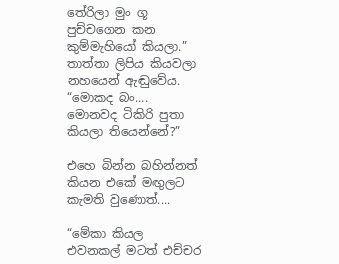තේරිලා මුං ගූ පුච්චගෙන කන කුම්මැහියෝ කියලා.” තාත්තා ලිපිය කියවලා නහයෙන් ඇඬුවේය.
“මොකද බං.... මොනවද ටිකිරි පුතා කියලා තියෙන්නේ?”

එහෙ බින්න බහින්නත් කියන එකේ මඟුලට කැමති වුණොත්....

“මේකා කියල එවනකල් මටත් එච්චර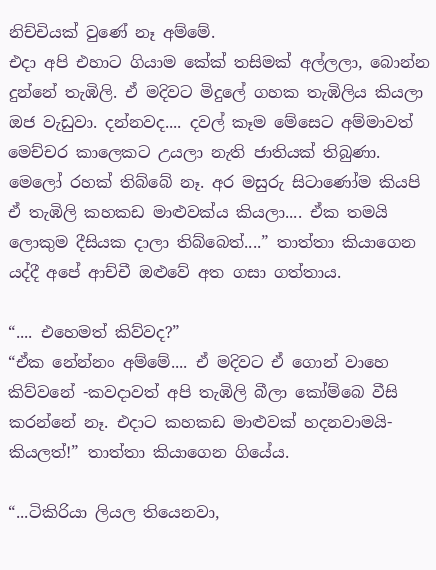නිච්චියක් වුණේ නෑ අම්මේ.
එදා අපි එහාට ගියාම කේක් තසිමක් අල්ලලා, බොන්න දුන්නේ තැඹිලි. ඒ මදිවට මිදුලේ ගහක තැඹිලිය කියලා ඔජ වැඩුවා. දන්නවද.... දවල් කෑම මේසෙට අම්මාවත් මෙච්චර කාලෙකට උයලා නැති ජාතියක් තිබුණා. මෙලෝ රහක් තිබ්බේ නෑ. අර මසුරු සිටාණෝම කියපි ඒ තැඹිලි කහකඩ මාළුවක්ය කියලා.... ඒක තමයි ලොකුම දීසියක දාලා තිබ්බෙත්....” තාත්තා කියාගෙන යද්දී අපේ ආච්චී ඔළුවේ අත ගසා ගත්තාය.

“.... එහෙමත් කිව්වද?”
“ඒක නේන්නං අම්මේ.... ඒ මදිවට ඒ ගොන් වාහෙ කිව්වනේ -කවදාවත් අපි තැඹිලි බීලා කෝම්බෙ වීසි කරන්නේ නෑ. එදාට කහකඩ මාළුවක් හදනවාමයි- කියලත්!” තාත්තා කියාගෙන ගියේය.

“...ටිකිරියා ලියල තියෙනවා,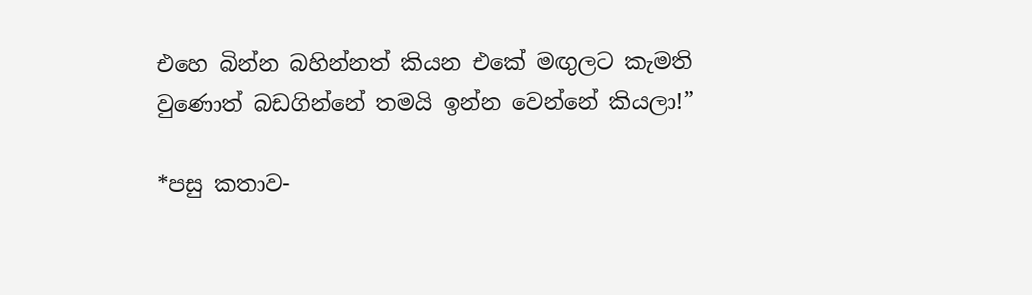එහෙ බින්න බහින්නත් කියන එකේ මඟුලට කැමති වුණොත් බඩගින්නේ තමයි ඉන්න වෙන්නේ කියලා!”

*පසු කතාව-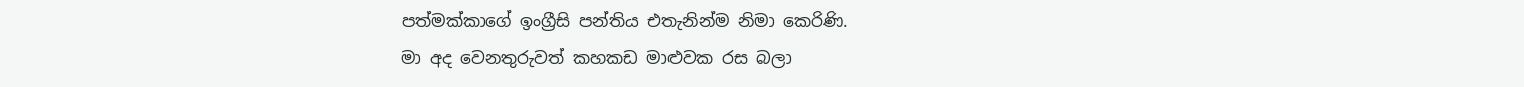පත්මක්කාගේ ඉංග්‍රීසි පන්තිය එතැනින්ම නිමා කෙරිණි.
මා අද වෙනතුරුවත් කහකඩ මාළුවක රස බලා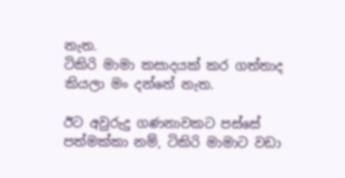නැත.
ටිකිරි මාමා කසාදයක් කර ගත්තාද කියලා මං දන්නේ නැත.

ඊට අවුරුදු ගණනාවකට පස්සේ පත්මක්කා නම්, ටිකිරි මාමාට වඩා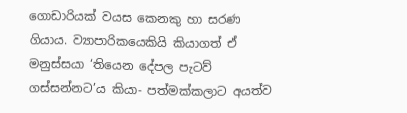ගොඩාරියක් වයස කෙනකු හා සරණ ගියාය. ව්‍යාපාරිකයෙකියි කියාගත් ඒ මනුස්සයා ‘තියෙන දේපල පැටව් ගස්සන්නට’ය කියා- පත්මක්කලාට අයත්ව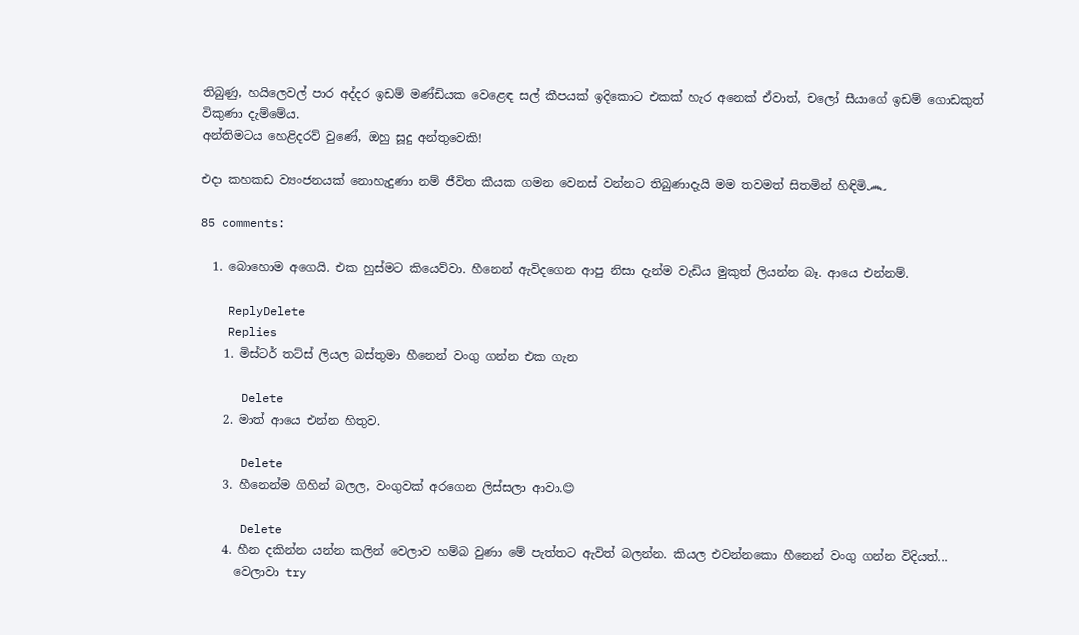තිබුණු, හයිලෙවල් පාර අද්දර ඉඩම් මණ්ඩියක වෙළෙඳ සල් කීපයක් ඉදිකොට එකක් හැර අනෙක් ඒවාත්, චලෝ සීයාගේ ඉඩම් ගොඩකුත් විකුණා දැම්මේය.
අන්තිමටය හෙළිදරව් වුණේ, ඔහු සූදු අන්තුවෙකි!

එදා කහකඩ ව්‍යංජනයක් නොහැදුණා නම් ජීවිත කීයක ගමන වෙනස් වන්නට තිබුණාදැයි මම තවමත් සිතමින් හිඳිමි෴

85 comments:

  1. බොහොම අගෙයි. එක හුස්මට කියෙව්වා. හීනෙන් ඇවිදගෙන ආපු නිසා දැන්ම වැඩිය මුකුත් ලියන්න බෑ. ආයෙ එන්නම්.

    ReplyDelete
    Replies
    1. මිස්ටර් තට්ස් ලියල බස්තුමා හීනෙන් වංගු ගන්න එක ගැන

      Delete
    2. මාත් ආයෙ එන්න හිතුව.

      Delete
    3. හීනෙන්ම ගිහින් බලල, වංගුවක් අරගෙන ලිස්සලා ආවා.😊

      Delete
    4. හීන දකින්න යන්න කලින් වෙලාව හම්බ වුණා මේ පැත්තට ඇවිත් බලන්න. කියල එවන්නකො හීනෙන් වංගු ගන්න විදියත්...
      වෙලාවා try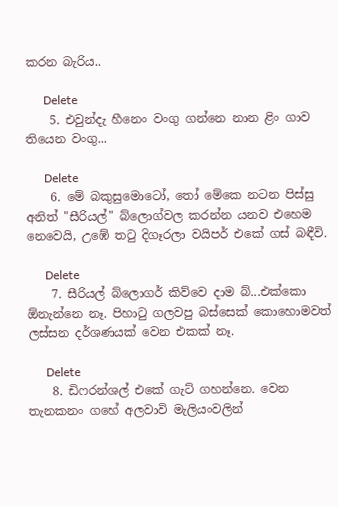කරන බැරිය..

      Delete
    5. එවුන්දැ හීනෙං වංගු ගන්නෙ නාන ළිං ගාව තියෙන වංගු...

      Delete
    6. මේ බකුසුමොටෝ, තෝ මේකෙ නටන පිස්සු අනිත් "සීරියල්" බ්ලොග්වල කරන්න යනව එහෙම නෙවෙයි, උඹේ තටු දිගෑරලා වයිපර් එකේ ගස් බඳීවි.

      Delete
    7. සීරියල් බ්ලොගර් කිව්වෙ දාම බ්...එක්කො ඕනැන්නෙ නෑ. පිහාටු ගලවපු බස්සෙක් කොහොමවත් ලස්සන දර්ශණයක් වෙන එකක් නෑ.

      Delete
    8. ඩිෆරන්ශල් එකේ ගැට් ගහන්නෙ. වෙන තැනකනං ගහේ අලවාවි මැලියංවලින්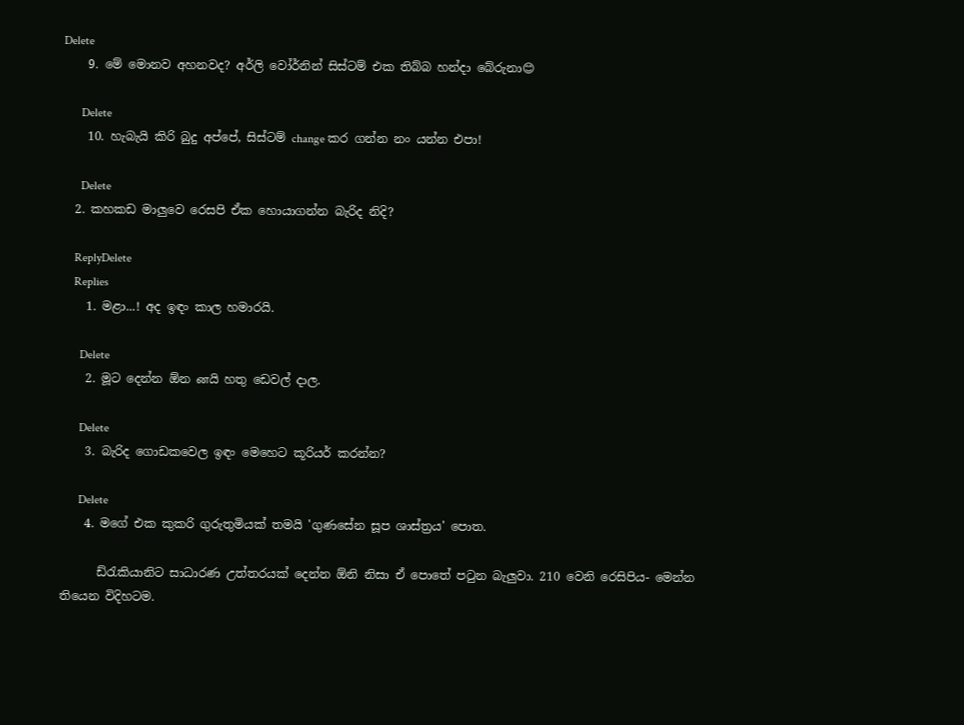Delete
    9. මේ මොනව අහනවද? අර්ලි වෝර්නින් සිස්ටම් එක තිබ්බ හන්දා බේරුනා😊

      Delete
    10. හැබැයි කිරි බුදු අප්පේ, සිස්ටම් change කර ගන්න නං යන්න එපා!

      Delete
  2. කහකඩ මාලුවෙ රෙසපි ඒක හොයාගන්න බැරිද නිදි?

    ReplyDelete
    Replies
    1. මළා...! අද ඉඳං කාල හමාරයි.

      Delete
    2. මූට දෙන්න ඕන னයි හතු ඩෙවල් දාල.

      Delete
    3. බැරිද ගොඩකවෙල ඉඳං මෙහෙට කූරියර් කරන්න?

      Delete
    4. මගේ එක කුකරි ගුරුතුමියක් තමයි 'ගුණසේන සූප ශාස්ත්‍රය' පොත.

      ඩ්රැකියානිට සාධාරණ උත්තරයක් දෙන්න ඕනි නිසා ඒ පොතේ පටුන බැලුවා. 210 වෙනි රෙසිපිය- මෙන්න තියෙන විදිහටම.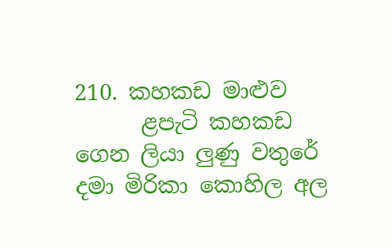210. කහකඩ මාළුව
      ළපැටි කහකඩ ගෙන ලියා ලුණු වතුරේ දමා මිරිකා කොහිල අල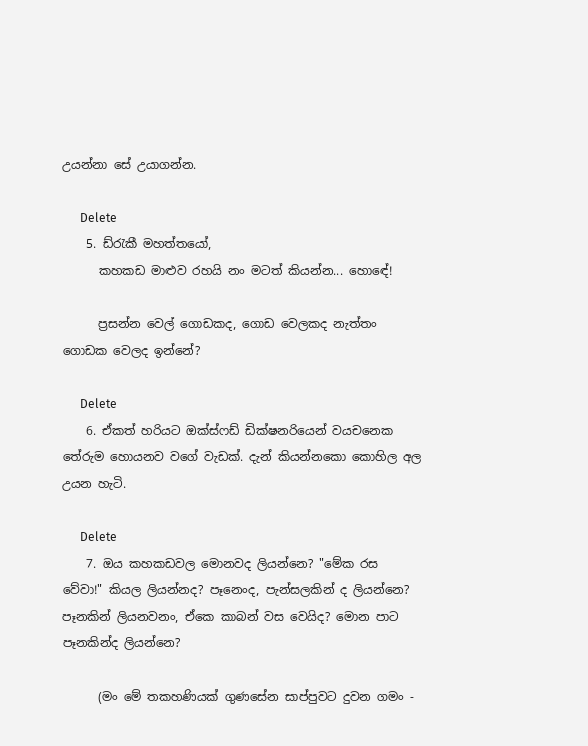උයන්නා සේ උයාගන්න.

      Delete
    5. ඩ්රැකී මහත්තයෝ,
      කහකඩ මාළුව රහයි නං මටත් කියන්න... හොඳේ!

      ප්‍රසන්න වෙල් ගොඩකද, ගොඩ වෙලකද නැත්තං ගොඩක වෙලද ඉන්නේ?

      Delete
    6. ඒකත් හරියට ඔක්ස්ෆඩ් ඩික්ෂනරියෙන් වයචනෙක තේරුම හොයනව වගේ වැඩක්. දැන් කියන්නකො කොහිල අල උයන හැටි.

      Delete
    7. ඔය කහකඩවල මොනවද ලියන්නෙ? "මේක රස වේවා!" කියල ලියන්නද? පෑනෙංද, පැන්සලකින් ද ලියන්නෙ? පෑනකින් ලියනවනං, ඒකෙ කාබන් වස වෙයිද? මොන පාට පෑනකින්ද ලියන්නෙ?

      (මං මේ තකහණියක් ගුණසේන සාප්පුවට දුවන ගමං -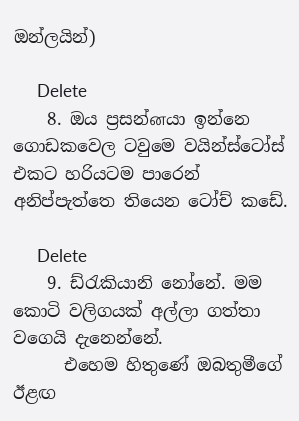ඔන්ලයින්)

      Delete
    8. ඔය ප්‍රසන්னයා ඉන්නෙ ගොඩකවෙල ටවුමෙ වයින්ස්ටෝස් එකට හරියටම පාරෙන් අනිප්පැත්තෙ තියෙන ටෝච් කඩේ.

      Delete
    9. ඩ්රැකියානි නෝනේ. මම කොටි වලිගයක් අල්ලා ගත්තා වගෙයි දැනෙන්නේ.
      එහෙම හිතුණේ ඔබතුමීගේ ඊළඟ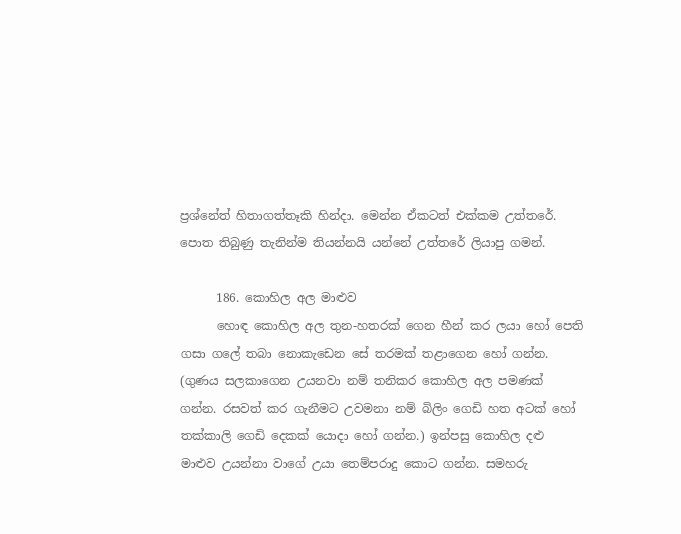ප්‍රශ්නේත් හිතාගත්තෑකි හින්දා. මෙන්න ඒකටත් එක්කම උත්තරේ. පොත තිබුණු තැනින්ම තියන්නයි යන්නේ උත්තරේ ලියාපු ගමන්.

      186. කොහිල අල මාළුව
      හොඳ කොහිල අල තුන-හතරක් ගෙන හීන් කර ලයා හෝ පෙති ගසා ගලේ තබා නොකැඩෙන සේ තරමක් තළාගෙන හෝ ගන්න. (ගුණය සලකාගෙන උයනවා නම් තනිකර කොහිල අල පමණක් ගන්න. රසවත් කර ගැනීමට උවමනා නම් බිලිං ගෙඩි හත අටක් හෝ තක්කාලි ගෙඩි දෙකක් යොදා හෝ ගන්න.) ඉන්පසු කොහිල දළු මාළුව උයන්නා වාගේ උයා තෙම්පරාදු කොට ගන්න. සමහරු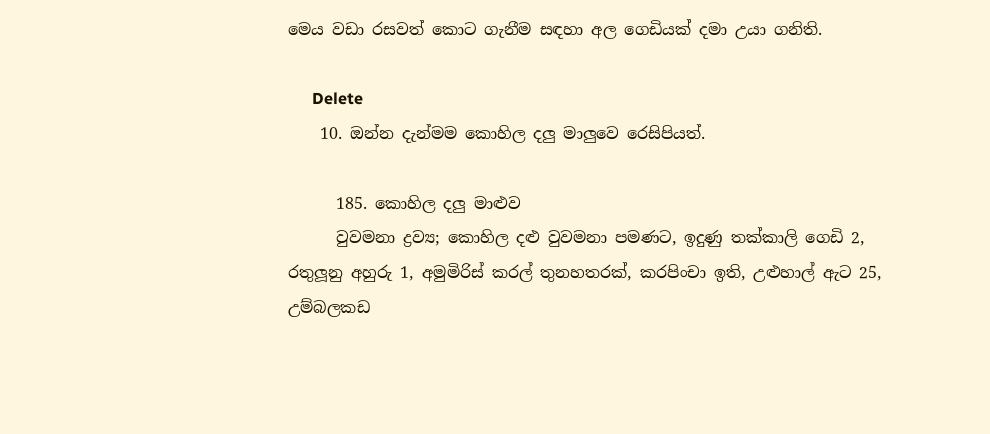මෙය වඩා රසවත් කොට ගැනීම සඳහා අල ගෙඩියක් දමා උයා ගනිති.

      Delete
    10. ඔන්න දැන්මම කොහිල දලු මාලුවෙ රෙසිපියත්.

      185. කොහිල දලු මාළුව
      වුවමනා ද්‍රව්‍ය; කොහිල දළු වුවමනා පමණට, ඉදුණු තක්කාලි ගෙඩි 2, රතුලූනු අහුරු 1, අමුමිරිස් කරල් තුනහතරක්, කරපිංචා ඉති, උළුහාල් ඇට 25, උම්බලකඩ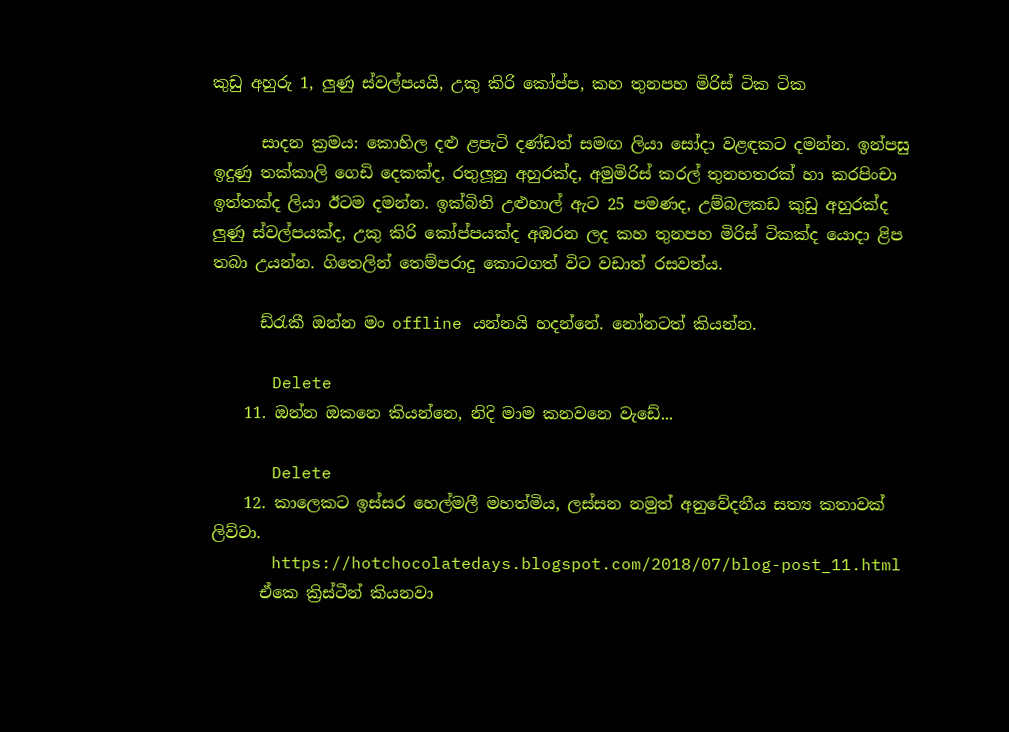කුඩු අහුරු 1, ලුණු ස්වල්පයයි, උකු කිරි කෝප්ප, කහ තුනපහ මිරිස් ටික ටික

      සාදන ක්‍රමය: කොහිල දළු ළපැටි දණ්ඩත් සමඟ ලියා සෝදා වළඳකට දමන්න. ඉන්පසු ඉදුණු තක්කාලි ගෙඩි දෙකක්ද, රතුලූනු අහුරක්ද, අමුමිරිස් කරල් තුනහතරක් හා කරපිංචා ඉත්තක්ද ලියා ඊටම දමන්න. ඉක්බිති උළුහාල් ඇට 25 පමණද, උම්බලකඩ කුඩු අහුරක්ද ලුණු ස්වල්පයක්ද, උකු කිරි කෝප්පයක්ද අඹරන ලද කහ තුනපහ මිරිස් ටිකක්ද යොදා ළිප තබා උයන්න. ගිතෙලින් තෙම්පරාදු කොටගත් විට වඩාත් රසවත්ය.

      ඩ්රැකී ඔන්න මං offline යන්නයි හදන්නේ. නෝනටත් කියන්න.

      Delete
    11. ඔන්න ඔකනෙ කියන්නෙ, නිදි මාම කනවනෙ වැඩේ...

      Delete
    12. කාලෙකට ඉස්සර හෙල්මලී මහත්මිය, ලස්සන නමුත් අනුවේදනීය සත්‍ය කතාවක් ලිව්වා.
      https://hotchocolatedays.blogspot.com/2018/07/blog-post_11.html
      ඒකෙ ක්‍රිස්ටීන් කියනවා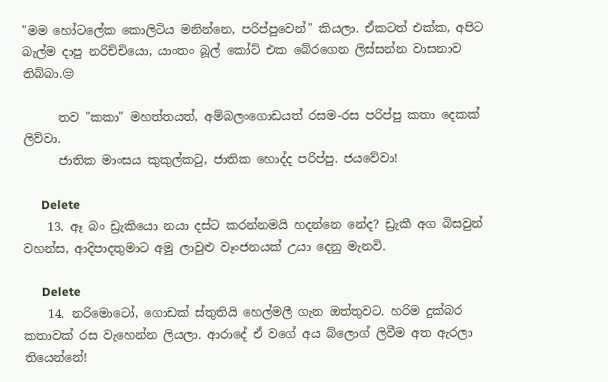"මම හෝටලේක කොලිටිය මනින්නෙ, පරිප්පුවෙන්" කියලා. ඒකටත් එක්ක, අපිට බැල්ම දාපු නරිච්චියො, යාංතං බූල් කෝට් එක බේරගෙන ලිස්සන්න වාසනාව තිබ්බා.😒

      තව "කකා" මහත්තයත්, අම්බලංගොඩයත් රසම-රස පරිප්පු කතා දෙකක් ලිව්වා.
      ජාතික මාංසය කුකුල්කටු, ජාතික හොද්ද පරිප්පු. ජයවේවා!

      Delete
    13. ඈ බං ඩ්‍රැකියො නයා දස්ට කරන්නමයි හදන්නෙ නේද? ඩ්‍රැකී අග බිසවුන් වහන්ස, ආදිපාදතුමාට අමු ලාවුළු වෑංජනයක් උයා දෙනු මැනවි.

      Delete
    14. නරිමොටෝ, ගොඩක් ස්තුතියි හෙල්මලී ගැන ඔත්තුවට. හරිම දුක්බර කතාවක් රස වැහෙන්න ලියලා. ආරාදේ ඒ වගේ අය බ්ලොග් ලිවීම අත ඇරලා තියෙන්නේ!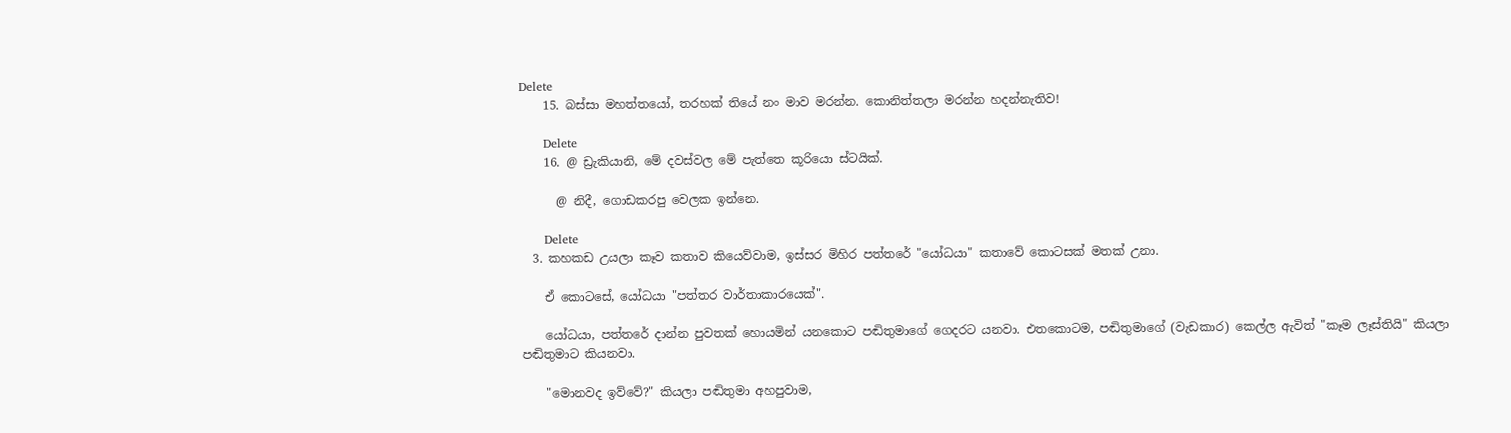Delete
    15. බස්සා මහත්තයෝ, තරහක් තියේ නං මාව මරන්න. කොනිත්තලා මරන්න හදන්නැතිව!

      Delete
    16. @ ඩ්‍රැකියානි, මේ දවස්වල මේ පැත්තෙ කූරියො ස්ටයික්.

      @ නිදී, ගොඩකරපු වෙලක ඉන්නෙ.

      Delete
  3. කහකඩ උයලා කෑව කතාව කියෙව්වාම, ඉස්සර මිහිර පත්තරේ "යෝධයා" කතාවේ කොටසක් මතක් උනා.

    ඒ කොටසේ, යෝධයා "පත්තර වාර්තාකාරයෙක්".

    යෝධයා, පත්තරේ දාන්න පුවතක් හොයමින් යනකොට පඬිතුමාගේ ගෙදරට යනවා. එතකොටම, පඬිතුමාගේ (වැඩකාර) කෙල්ල ඇවිත් "කෑම ලෑස්තියි" කියලා පඬිතුමාට කියනවා.

    "මොනවද ඉව්වේ?" කියලා පඬිතුමා අහපුවාම,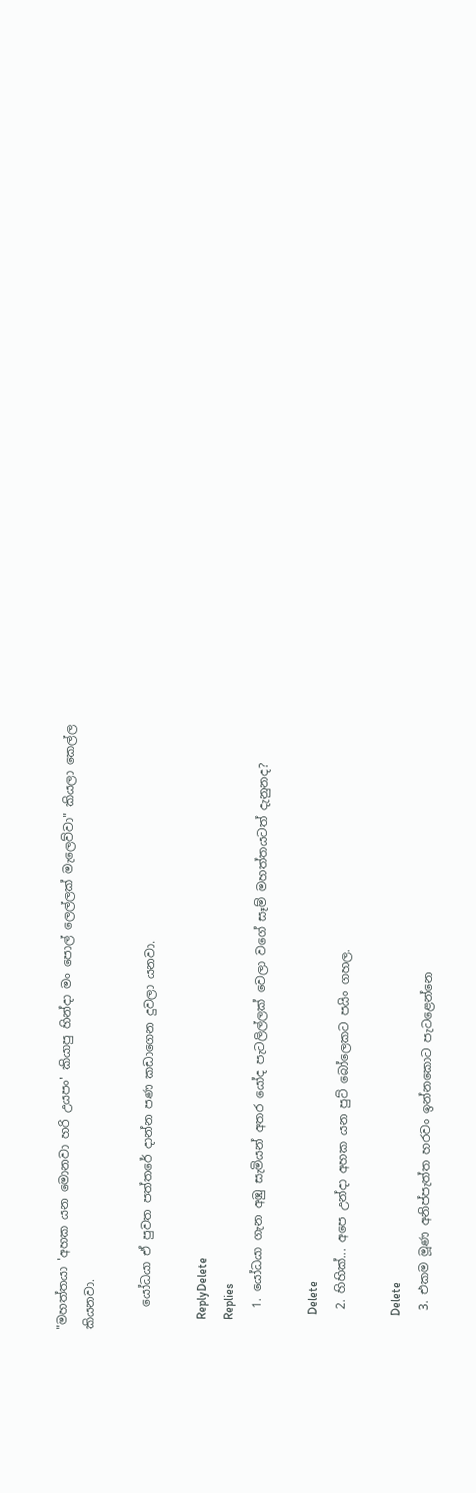"මහත්තයා 'අහක යන මොනවා හරි උයපං' කියාපු හින්දා මං පොල් ලෙල්ලක් මැලෙව්වා" කියලා කෙල්ල කියනවා.

    යෝධයා ඒ පුවත පත්තරේ දාන්න පණ කඩාගෙන දුවලා යනවා.

    ReplyDelete
    Replies
    1. යෝධයා ගැන අඹු සැමියන් අතර යෝද පැටලිල්ලක් වෙලා වගේ සෑම් මහත්තයටත් දැනුනද?

      Delete
    2. හිහික්... අපෙ උන්දා අහක යන පුට් බෝලෙකට පයිං ගහල.

      Delete
    3. එකම මූණ අනිප්පැත්ත හරවං ඉන්නකොට පැටළෙන්නෙ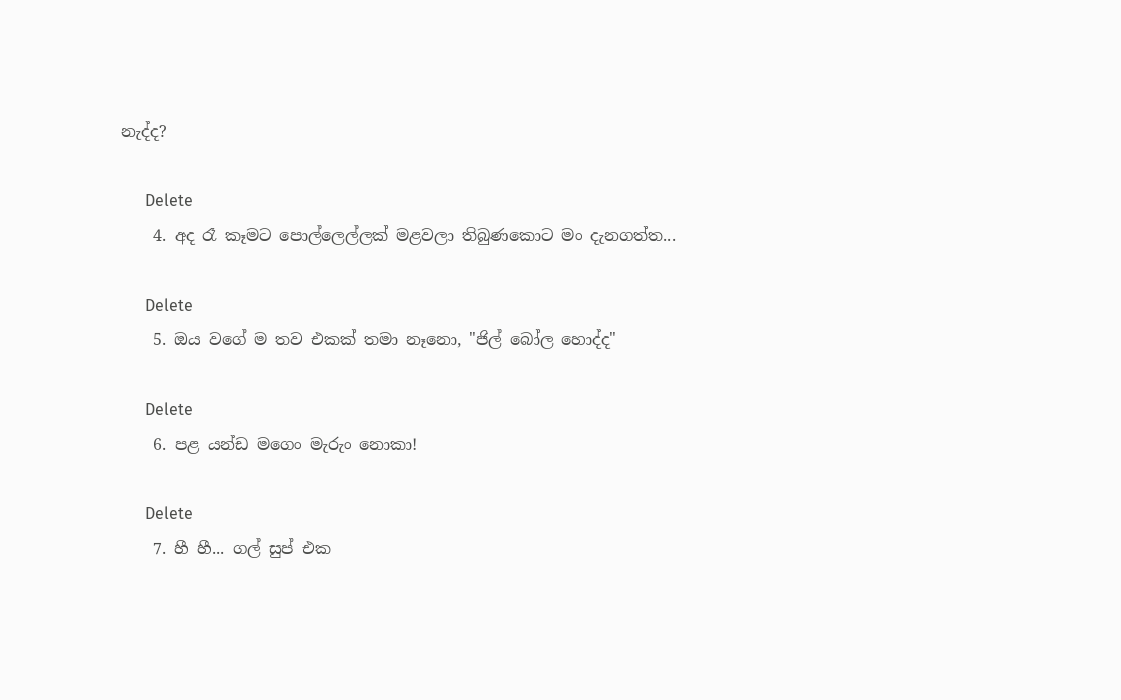නැද්ද?

      Delete
    4. අද රෑ කෑමට පොල්ලෙල්ලක් මළවලා තිබුණකොට මං දැනගත්ත...

      Delete
    5. ඔය වගේ ම තව එකක් තමා නෑනො, "ජිල් බෝල හොද්ද"

      Delete
    6. පළ යන්ඩ මගෙං මැරුං නොකා!

      Delete
    7. හී හී... ගල් සුප් එක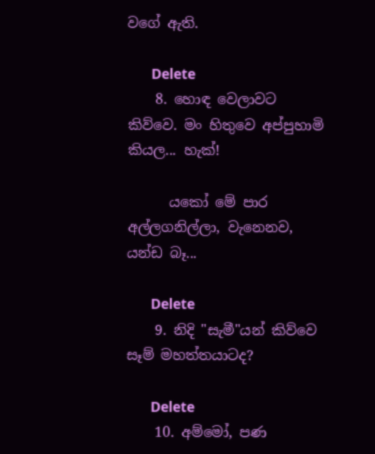වගේ ඇති.

      Delete
    8. හොඳ වෙලාවට කිව්වෙ. මං හිතුවෙ අප්පුහාමි කියල... හැක්!

      යකෝ මේ පාර අල්ලගනිල්ලා, වැනෙනව, යන්ඩ බෑ...

      Delete
    9. නිදි "සැමී"යන් කිව්වෙ සෑම් මහත්තයාටද?

      Delete
    10. අම්මෝ, පණ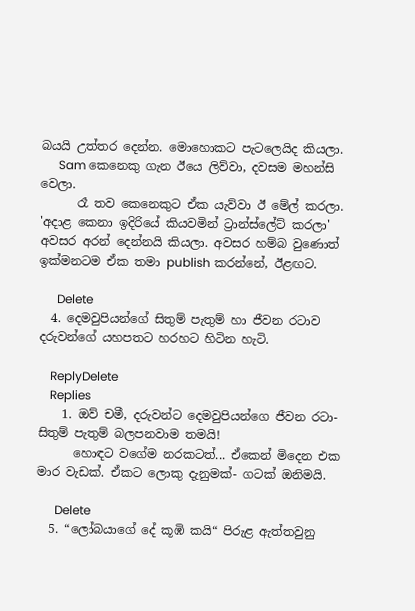බයයි උත්තර දෙන්න. මොහොකට පැටලෙයිද කියලා.
      Sam කෙනෙකු ගැන ඊයෙ ලිව්වා, දවසම මහන්සි වෙලා.
      රෑ තව කෙනෙකුට ඒක යැව්වා ඊ මේල් කරලා. 'අදාළ කෙනා ඉදිරියේ කියවමින් ට්‍රාන්ස්ලේට් කරලා' අවසර අරන් දෙන්නයි කියලා. අවසර හම්බ වුණොත් ඉක්මනටම ඒක තමා publish කරන්නේ, ඊළඟට.

      Delete
  4. දෙමවුපියන්ගේ සිතුම් පැතුම් හා ජීවන රටාව දරුවන්ගේ යහපතට හරහට හිටින හැටි.

    ReplyDelete
    Replies
    1. ඔව් චමී, දරුවන්ට දෙමවුපියන්ගෙ ජීවන රටා- සිතුම් පැතුම් බලපනවාම තමයි!
      හොඳට වගේම නරකටත්... ඒකෙන් මිදෙන එක මාර වැඩක්. ඒකට ලොකු දැනුමක්- ගටක් ඔනිමයි.

      Delete
  5. “ලෝබයාගේ දේ කූඹි කයි“ පිරුළ ඇත්තවුනු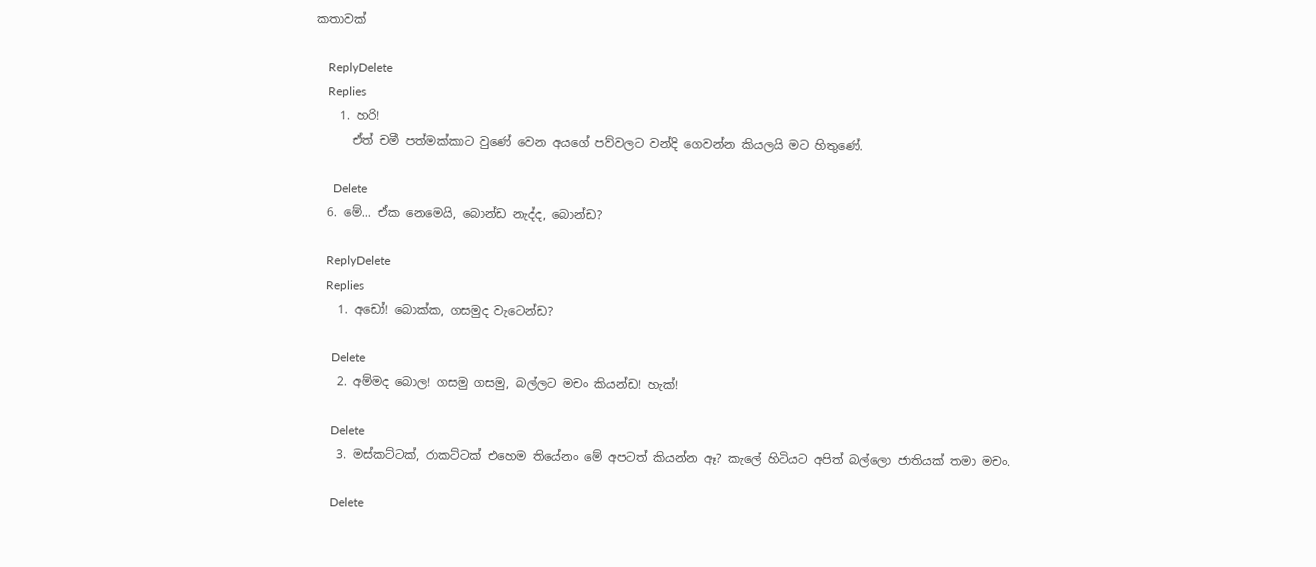කතාවක්

    ReplyDelete
    Replies
    1. හරි!
      ඒත් චමී පත්මක්කාට වුණේ වෙන අයගේ පව්වලට වන්දි ගෙවන්න කියලයි මට හිතුණේ.

      Delete
  6. මේ... ඒක නෙමෙයි, බොන්ඩ නැද්ද, බොන්ඩ?

    ReplyDelete
    Replies
    1. අඩෝ! බොක්ක, ගසමුද වැටෙන්ඩ?

      Delete
    2. අම්මද බොල! ගසමු ගසමු, බල්ලට මචං කියන්ඩ! හැක්!

      Delete
    3. මස්කට්ටක්, රාකට්ටක් එහෙම තියේනං මේ අපටත් කියන්න ඈ? කැලේ හිටියට අපිත් බල්ලො ජාතියක් තමා මචං.

      Delete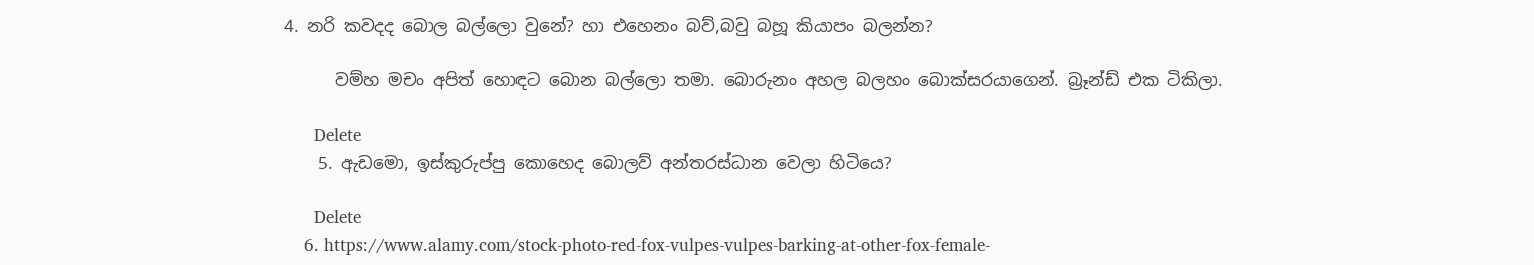4. නරි කවදද බොල බල්ලො වුනේ? හා එහෙනං බව්,බවු බහූ කියාපං බලන්න?

      වම්හ මචං අපිත් හොඳට බොන බල්ලො තමා. බොරුනං අහල බලහං බොක්සරයාගෙන්. බ්‍රෑන්ඩ් එක ටිකිලා.

      Delete
    5. ඇඩමො, ඉස්කුරුප්පු කොහෙද බොලව් අන්තරස්ධාන වෙලා හිටියෙ?

      Delete
    6. https://www.alamy.com/stock-photo-red-fox-vulpes-vulpes-barking-at-other-fox-female-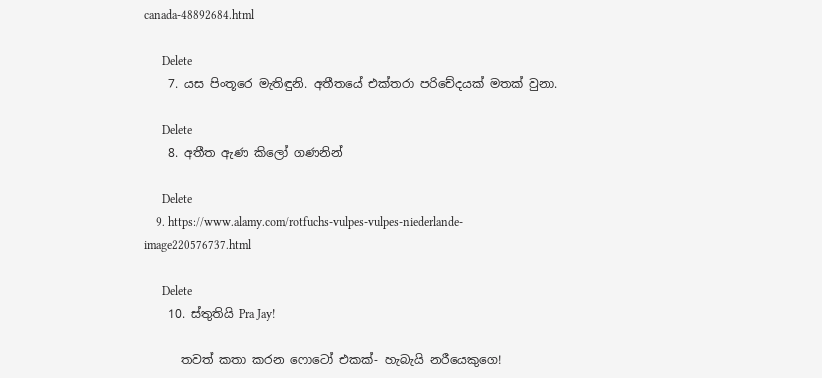canada-48892684.html

      Delete
    7. යස පිංතූරෙ මැතිඳුනි. අතීතයේ එක්තරා පරිචේදයක් මතක් වුනා.

      Delete
    8. අතීත ඇණ කිලෝ ගණනින්

      Delete
    9. https://www.alamy.com/rotfuchs-vulpes-vulpes-niederlande-image220576737.html

      Delete
    10. ස්තුතියි Pra Jay!

      තවත් කතා කරන ෆොටෝ එකක්- හැබැයි නරීයෙකුගෙ!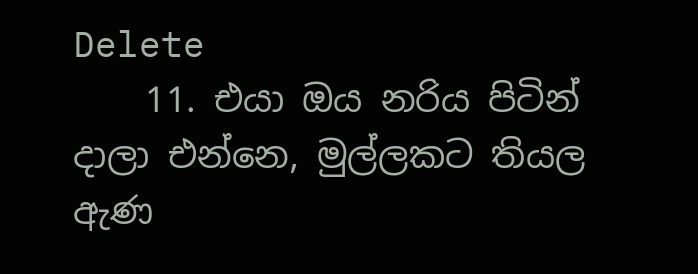Delete
    11. එයා ඔය නරිය පිටින් දාලා එන්නෙ, මුල්ලකට තියල ඇණ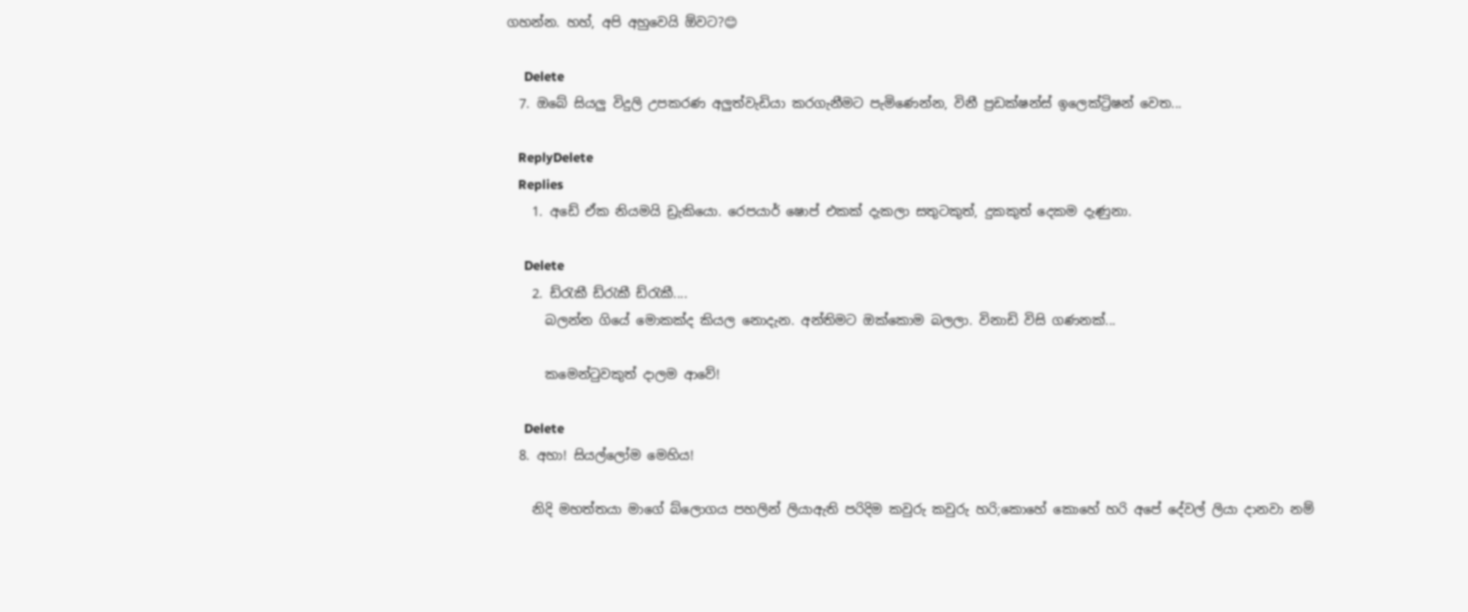ගහන්න. හහ්, අපි අහුවෙයි ඕවට?😊

      Delete
  7. ඔබේ සියලු විදුලි උපකරණ අලුත්වැඩියා කරගැනීමට පැමිණෙන්න, විනී ප්‍රඩක්ෂන්ස් ඉලෙක්ට්‍රිෂන් වෙත...

    ReplyDelete
    Replies
    1. අඩේ ඒක නියමයි ඩ්‍රැකියො. රෙපයාර් ෂොප් එකක් දැකලා සතුටකුත්, දුකකුත් දෙකම දැණුනා.

      Delete
    2. ඩ්රැකී ඩ්රැකී ඩ්රැකී....
      බලන්න ගියේ මොකක්ද කියල නොදැන. අන්තිමට ඔක්කොම බලලා. විනාඩි විසි ගණනක්...

      කමෙන්ටුවකුත් දාලම ආවේ!

      Delete
  8. අහා! සියල්ලෝම මෙහිය!

    නිදි මහත්තයා මාගේ බ්ලොගය පහලින් ලියාඇති පරිදිම කවුරු කවුරු හරි;කොහේ කොහේ හරි අපේ දේවල් ලියා දානවා නම්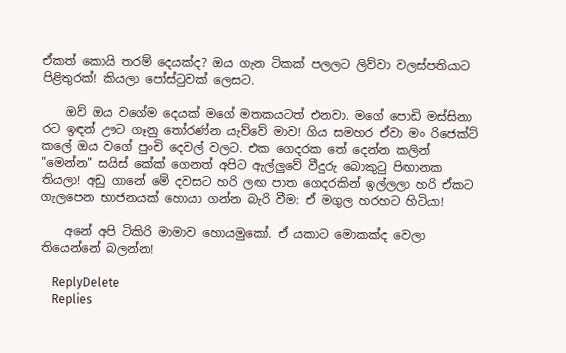ඒකත් කොයි තරම් දෙයක්ද? ඔය ගැන ටිකක් පලලට ලිව්වා වලස්පතියාට පිළිතුරක්! කියලා පෝස්ටුවක් ලෙසට.

    ඔව් ඔය වගේම දෙයක් මගේ මතකයටත් එනවා. මගේ පොඩි මස්සිනා රට ඉඳන් ඌට ගෑනු තෝරණ්න යැව්වේ මාව! ගිය සමහර ඒවා මං රිජෙක්ට් කලේ ඔය වගේ පුංචි දෙවල් වලට. එක ගෙදරක තේ දෙන්න කලින් "මෙන්න" සයිස් කේක් ගෙනත් අපිට ඇල්ලුවේ වීදුරු බොකුටු පිඟානක තියලා! අඩු ගානේ මේ දවසට හරි ලඟ පාත ගෙදරකින් ඉල්ලලා හරි ඒකට ගැලපෙන භාජනයක් හොයා ගන්න බැරි වීම: ඒ මගුල හරහට හිටියා!

    අනේ අපි ටිකිරි මාමාව හොයමුකෝ. ඒ යකාට මොකක්ද වෙලා තියෙන්නේ බලන්න!

    ReplyDelete
    Replies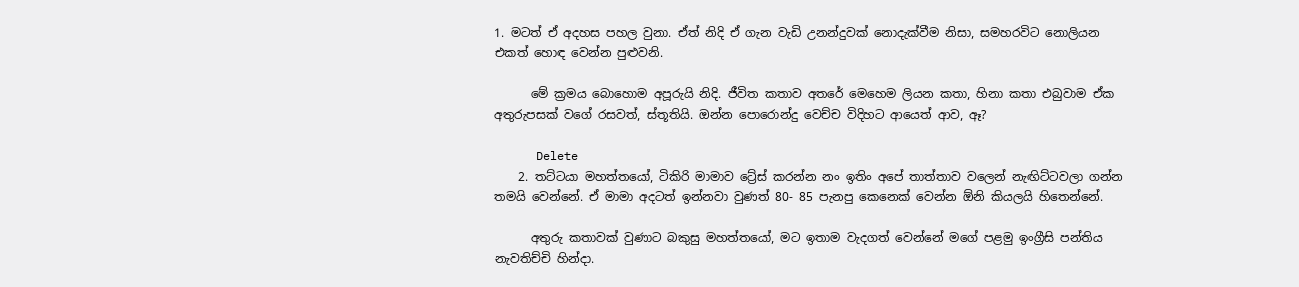1. මටත් ඒ අදහස පහල වුනා. ඒත් නිදි ඒ ගැන වැඩි උනන්දුවක් නොදැක්වීම නිසා, සමහරවිට නොලියන එකත් හොඳ වෙන්න පුළුවනි.

      මේ ක්‍රමය බොහොම අපූරුයි නිදි. ජීවිත කතාව අතරේ මෙහෙම ලියන කතා, හිනා කතා එබුවාම ඒක අතුරුපසක් වගේ රසවත්, ස්තූතියි. ඔන්න පොරොන්දු වෙච්ච විදිහට ආයෙත් ආව, ඈ?

      Delete
    2. තට්ටයා මහත්තයෝ, ටිකිරි මාමාව ට්‍රේස් කරන්න නං ඉතිං අපේ තාත්තාව වලෙන් නැඟිට්ටවලා ගන්න තමයි වෙන්නේ. ඒ මාමා අදටත් ඉන්නවා වුණත් 80- 85 පැනපු කෙනෙක් වෙන්න ඕනි කියලයි හිතෙන්නේ.

      අතුරු කතාවක් වුණාට බකුසු මහත්තයෝ, මට ඉතාම වැදගත් වෙන්නේ මගේ පළමු ඉංග්‍රීසි පන්තිය නැවතිච්චි හින්දා.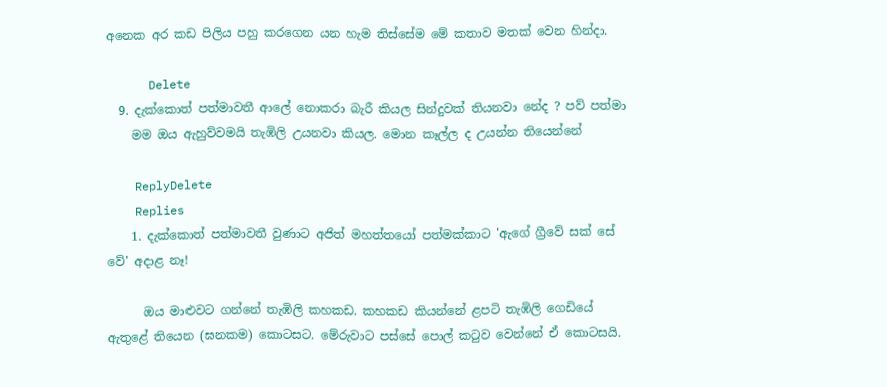අනෙක අර කඩ පිලිය පහු කරගෙන යන හැම තිස්සේම මේ කතාව මතක් වෙන හින්දා.

      Delete
  9. දැක්කොත් පත්මාවතී ආලේ නොකරා බැරී කියල සින්දුවක් තියනවා නේද ? පව් පත්මා
    මම ඔය ඇහුව්වමයි තැඹිලි උයනවා කියල. මොන කෑල්ල ද උයන්න තියෙන්නේ

    ReplyDelete
    Replies
    1. දැක්කොත් පත්මාවතී වුණාට අජිත් මහත්තයෝ පත්මක්කාට 'ඇගේ ග්‍රීවේ සක් සේ වේ' අදාළ නෑ!

      ඔය මාළුවට ගන්නේ තැඹිලි කහකඩ. කහකඩ කියන්නේ ළපටි තැඹිලි ගෙඩියේ ඇතුළේ තියෙන (ඝනකම) කොටසට. මේරුවාට පස්සේ පොල් කටුව වෙන්නේ ඒ කොටසයි.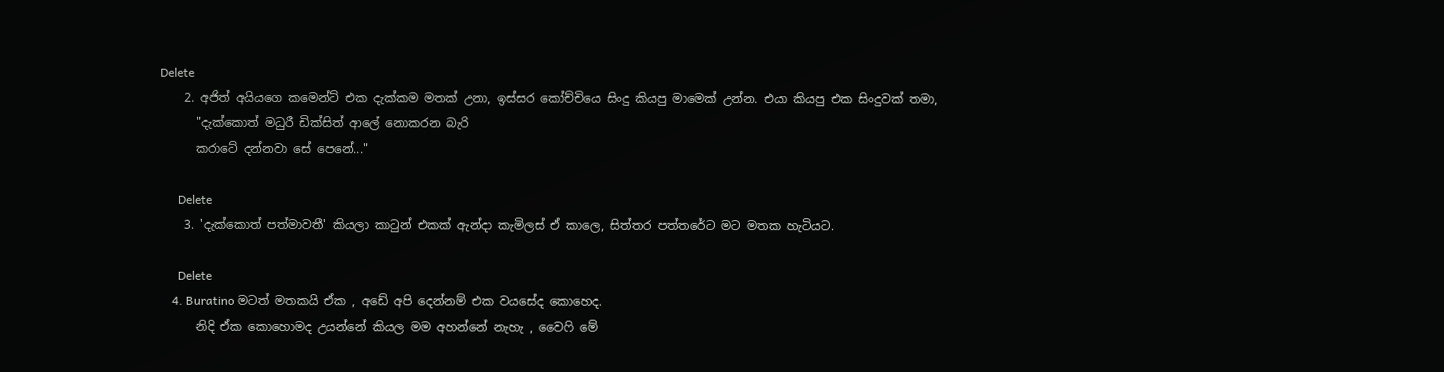Delete
    2. අජිත් අයියගෙ කමෙන්ට් එක දැක්කම මතක් උනා, ඉස්සර කෝච්චියෙ සිංදු කියපු මාමෙක් උන්න. එයා කියපු එක සිංදුවක් තමා,
      "දැක්කොත් මධුරී ඩික්සිත් ආලේ නොකරන බැරි
      කරාටේ දන්නවා සේ පෙනේ..."

      Delete
    3. 'දැක්කොත් පත්මාවතී' කියලා කාටුන් එකක් ඇන්දා කැමිලස් ඒ කාලෙ, සිත්තර පත්තරේට මට මතක හැටියට.

      Delete
    4. Buratino මටත් මතකයි ඒක , අඩේ අපි දෙන්නම් එක වයසේද කොහෙද.
      නිදි ඒක කොහොමද උයන්නේ කියල මම අහන්නේ නැහැ , වෛෆි මේ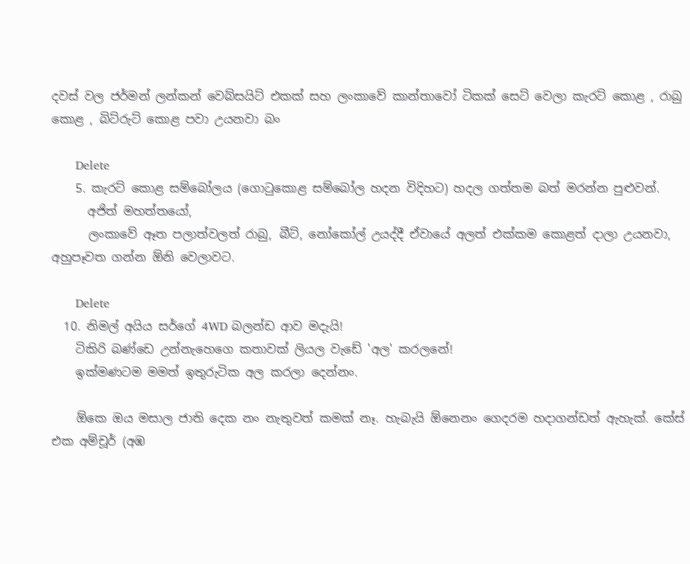දවස් වල ජර්මන් ලන්කන් වෙබ්සයිට් එකක් සහ ලංකාවේ කාන්තාවෝ ටිකක් සෙට් වෙලා කැරට් කොළ , රාබු කොළ , බිට්රුට් කොළ පවා උයනවා බං

      Delete
    5. කැරට් කොළ සම්බෝලය (ගොටුකොළ සම්බෝල හදන විදිහට) හදල ගත්තම බත් මරන්න පුළුවන්.
      අජිත් මහත්තයෝ,
      ලංකාවේ ඈත පලාත්වලත් රාබු, බීට්, නෝකෝල් උයද්දී ඒවායේ අලත් එක්කම කොළත් දාලා උයනවා, අහුපෑවත ගන්න ඕනි වෙලාවට.

      Delete
  10. නිමල් අයිය සර්ගේ 4WD බලන්ඩ ආව මදැයි!
    ටිකිරි බණ්ඩෙ උන්නැහෙගෙ කතාවක් ලියල වැඩේ 'අල' කරලනේ!
    ඉක්මණටම මමත් ඉතුරුටික අල කරලා දෙන්නං.

    ඕකෙ ඔය මසාල ජාති දෙක නං නැතුවත් කමක් නෑ. හැබැයි ඕනෙනං ගෙදරම හදාගන්ඩත් ඇහැක්. කේස් එක අම්චූර් (අඹ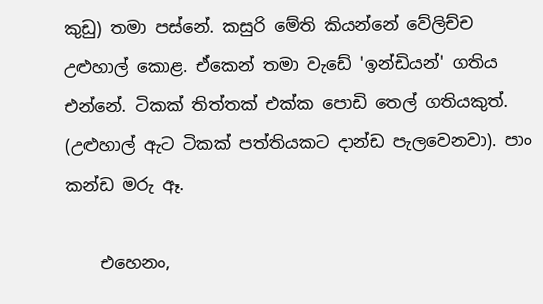කුඩු) තමා පස්නේ. කසුරි මේති කියන්නේ වේලිච්ච උළුහාල් කොළ. ඒකෙන් තමා වැඩේ 'ඉන්ඩියන්' ගතිය එන්නේ. ටිකක් තිත්තක් එක්ක පොඩි තෙල් ගතියකුත්. (උළුහාල් ඇට ටිකක් පත්තියකට දාන්ඩ පැලවෙනවා). පාං කන්ඩ මරු ඈ.

    එහෙනං,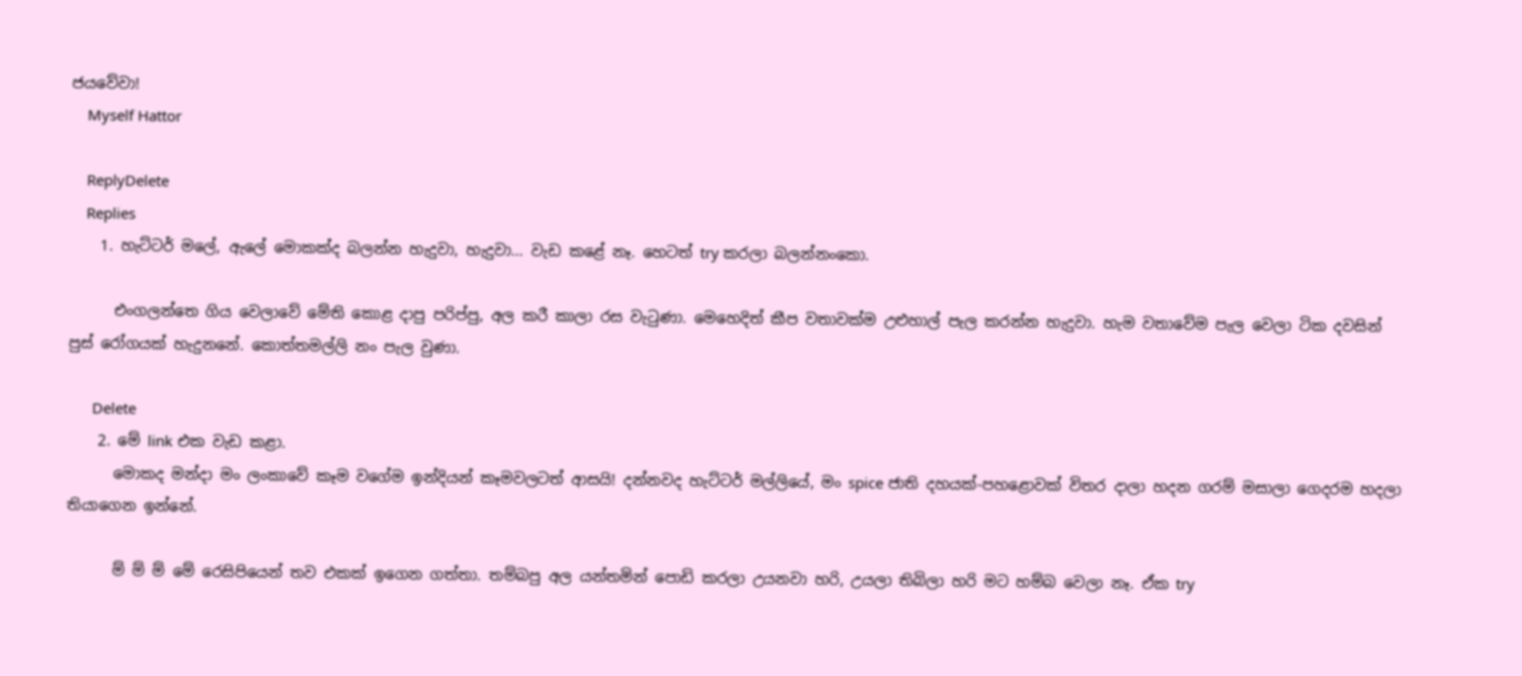ජයවේවා!
    Myself Hattor

    ReplyDelete
    Replies
    1. හැට්ටර් මලේ, ඇලේ මොකක්ද බලන්න හැදුවා, හැදුවා... වැඩ කළේ නෑ. හෙටත් try කරලා බලන්නංකො.

      එංගලන්තෙ ගිය වෙලාවේ මේති කොළ දාපු පරිප්පු, අල කරී කාලා රස වැටුණා. මෙහෙදිත් කීප වතාවක්ම උළුහාල් පැල කරන්න හැදුවා. හැම වතාවේම පැල වෙලා ටික දවසින් පුස් රෝගයක් හැදුනනේ. කොත්තමල්ලි නං පැල වුණා.

      Delete
    2. මේ link එක වැඩ කළා.
      මොකද මන්දා මං ලංකාවේ කෑම වගේම ඉන්දියන් කෑමවලටත් ආසයි! දන්නවද හැට්ටර් මල්ලියේ, මං spice ජාති දහයක්-පහළොවක් විතර දාලා හදන ගරම් මසාලා ගෙදරම හදලා තියාගෙන ඉන්නේ.

      ම් ම් ම් මේ රෙසිපියෙන් තව එකක් ඉගෙන ගත්තා. තම්බපු අල යන්තමින් පොඩි කරලා උයනවා හරි, උයලා තිබිලා හරි මට හම්බ වෙලා නෑ. ඒක try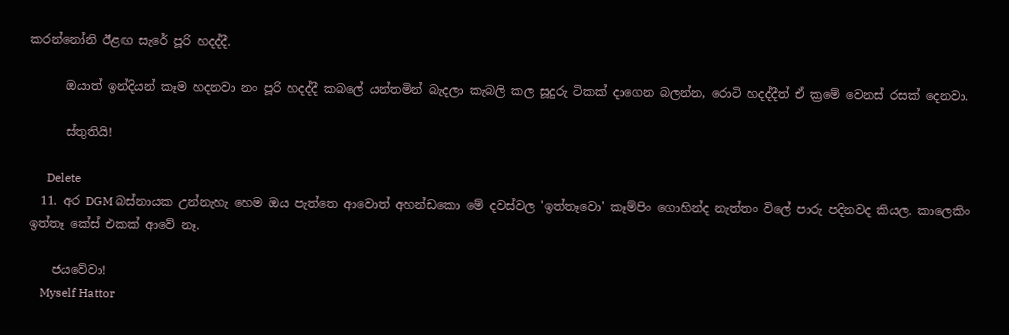කරන්නෝනි ඊළඟ සැරේ පූරි හදද්දී.

      ඔයාත් ඉන්දියන් කෑම හදනවා නං පූරි හදද්දී කබලේ යන්තමින් බැදලා කැබලි කල සූදුරු ටිකක් දාගෙන බලන්න, රොටි හදද්දීත් ඒ ක්‍රමේ වෙනස් රසක් දෙනවා.

      ස්තුතියි!

      Delete
  11. අර DGM බස්නායක උන්නැහැ හෙම ඔය පැත්තෙ ආවොත් අහන්ඩකො මේ දවස්වල 'ඉත්තෑවො' කෑම්පිං ගොහින්ද නැත්තං විලේ පාරු පදිනවද කියල. කාලෙකිං ඉත්තෑ කේස් එකක් ආවේ නෑ.

    ජයවේවා!
    Myself Hattor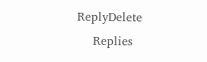ReplyDelete
    Replies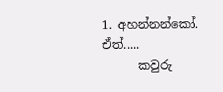1. අහන්නන්කෝ. ඒත්.....
      කවුරු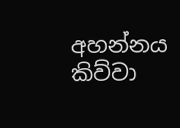අහන්නය කිව්වා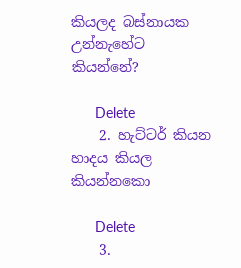කියලද බස්නායක උන්නැහේට කියන්නේ?

      Delete
    2. හැට්ටර් කියන හාදය කියල කියන්නකො

      Delete
    3.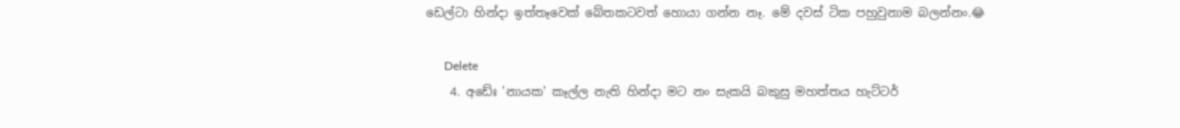ඩෙල්ටා හින්දා ඉත්තෑවෙක් බේතකටවත් හොයා ගන්න නෑ. මේ දවස් ටික පහුවුනාම බලන්නං.😂

      Delete
    4. අඩේඃ 'නායක' කෑල්ල නැති හින්දා මට නං සැකයි බකුසු මහත්තය හැට්ටර්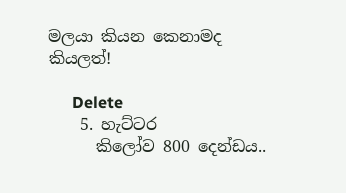මලයා කියන කෙනාමද කියලත්!

      Delete
    5. හැට්ටර
      කිලෝව 800 දෙන්ඩය..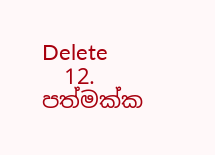Delete
  12. පත්මක්ක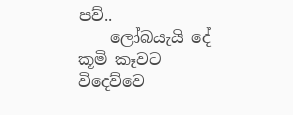පව්..
    ලෝබයැයි දේ කූමි කෑවට විදෙව්වෙ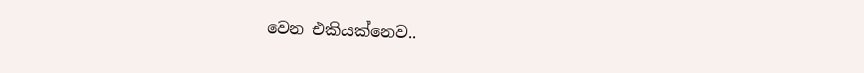වෙන එකියක්නෙව..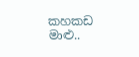කහකඩ මාළු..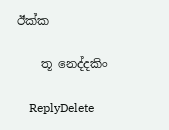ඊක්ක

    තූ නෙද්දකිං

    ReplyDelete